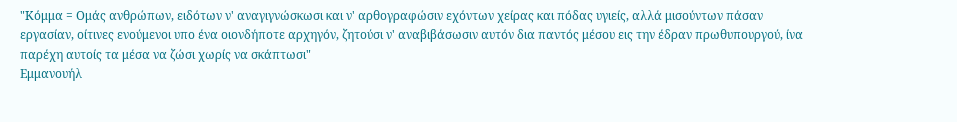"Κόμμα = Ομάς ανθρώπων, ειδότων ν' αναγιγνώσκωσι και ν' αρθογραφώσιν εχόντων χείρας και πόδας υγιείς, αλλά μισούντων πάσαν εργασίαν, οίτινες ενούμενοι υπο ένα οιονδήποτε αρχηγόν, ζητούσι ν' αναβιβάσωσιν αυτόν δια παντός μέσου εις την έδραν πρωθυπουργού, ίνα παρέχη αυτοίς τα μέσα να ζώσι χωρίς να σκάπτωσι"
Εμμανουήλ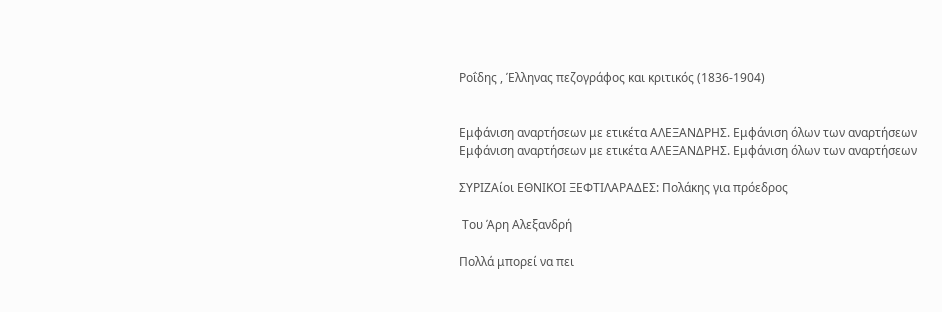Ροΐδης , Έλληνας πεζογράφος και κριτικός (1836-1904)


Εμφάνιση αναρτήσεων με ετικέτα ΑΛΕΞΑΝΔΡΗΣ. Εμφάνιση όλων των αναρτήσεων
Εμφάνιση αναρτήσεων με ετικέτα ΑΛΕΞΑΝΔΡΗΣ. Εμφάνιση όλων των αναρτήσεων

ΣΥΡΙΖΑίοι ΕΘΝΙΚΟΙ ΞΕΦΤΙΛΑΡΑΔΕΣ: Πολάκης για πρόεδρος

 Toυ Άρη Αλεξανδρή

Πολλά μπορεί να πει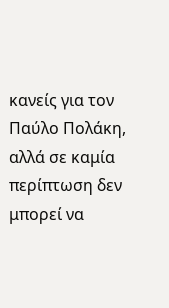κανείς για τον Παύλο Πολάκη, αλλά σε καμία περίπτωση δεν μπορεί να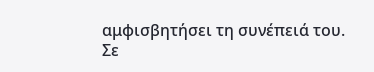αμφισβητήσει τη συνέπειά του.
Σε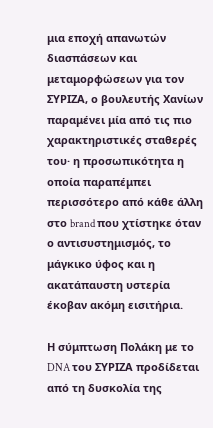μια εποχή απανωτών διασπάσεων και μεταμορφώσεων για τον ΣΥΡΙΖΑ, ο βουλευτής Χανίων παραμένει μία από τις πιο χαρακτηριστικές σταθερές του· η προσωπικότητα η οποία παραπέμπει περισσότερο από κάθε άλλη στο brand που χτίστηκε όταν ο αντισυστημισμός, το μάγκικο ύφος και η ακατάπαυστη υστερία έκοβαν ακόμη εισιτήρια.

Η σύμπτωση Πολάκη με το DNA του ΣΥΡΙΖΑ προδίδεται από τη δυσκολία της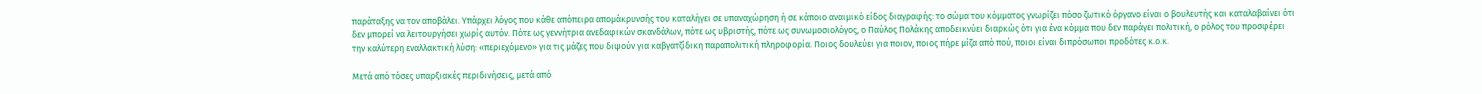παράταξης να τον αποβάλει. Υπάρχει λόγος που κάθε απόπειρα απομάκρυνσής του καταλήγει σε υπαναχώρηση ή σε κάποιο αναιμικό είδος διαγραφής: το σώμα του κόμματος γνωρίζει πόσο ζωτικό όργανο είναι ο βουλευτής και καταλαβαίνει ότι δεν μπορεί να λειτουργήσει χωρίς αυτόν. Πότε ως γεννήτρια ανεδαφικών σκανδάλων, πότε ως υβριστής, πότε ως συνωμοσιολόγος, ο Παύλος Πολάκης αποδεικνύει διαρκώς ότι για ένα κόμμα που δεν παράγει πολιτική, ο ρόλος του προσφέρει την καλύτερη εναλλακτική λύση: «περιεχόμενο» για τις μάζες που διψούν για καβγατζίδικη παραπολιτική πληροφορία. Ποιος δουλεύει για ποιον, ποιος πήρε μίζα από πού, ποιοι είναι διπρόσωποι προδότες κ.ο.κ.

Μετά από τόσες υπαρξιακές περιδινήσεις, μετά από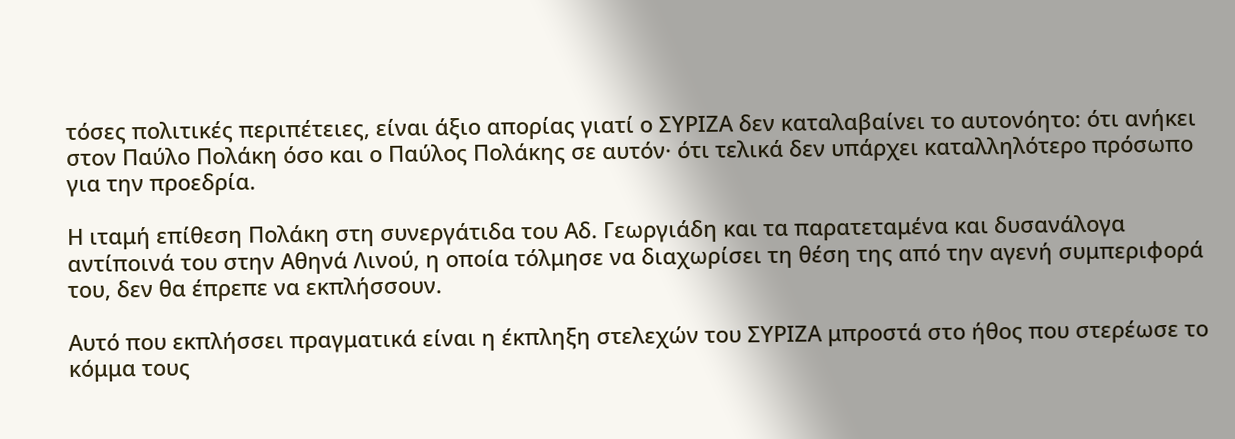τόσες πολιτικές περιπέτειες, είναι άξιο απορίας γιατί ο ΣΥΡΙΖΑ δεν καταλαβαίνει το αυτονόητο: ότι ανήκει στον Παύλο Πολάκη όσο και ο Παύλος Πολάκης σε αυτόν· ότι τελικά δεν υπάρχει καταλληλότερο πρόσωπο για την προεδρία.

Η ιταμή επίθεση Πολάκη στη συνεργάτιδα του Αδ. Γεωργιάδη και τα παρατεταμένα και δυσανάλογα αντίποινά του στην Αθηνά Λινού, η οποία τόλμησε να διαχωρίσει τη θέση της από την αγενή συμπεριφορά του, δεν θα έπρεπε να εκπλήσσουν.

Αυτό που εκπλήσσει πραγματικά είναι η έκπληξη στελεχών του ΣΥΡΙΖΑ μπροστά στο ήθος που στερέωσε το κόμμα τους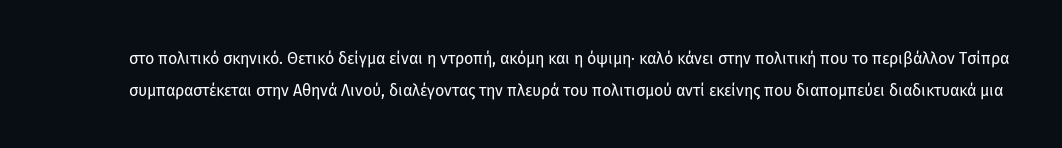στο πολιτικό σκηνικό. Θετικό δείγμα είναι η ντροπή, ακόμη και η όψιμη· καλό κάνει στην πολιτική που το περιβάλλον Τσίπρα συμπαραστέκεται στην Αθηνά Λινού, διαλέγοντας την πλευρά του πολιτισμού αντί εκείνης που διαπομπεύει διαδικτυακά μια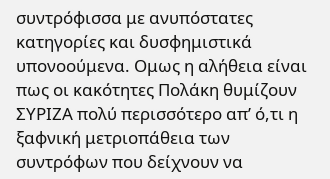συντρόφισσα με ανυπόστατες κατηγορίες και δυσφημιστικά υπονοούμενα. Ομως η αλήθεια είναι πως οι κακότητες Πολάκη θυμίζουν ΣΥΡΙΖΑ πολύ περισσότερο απ’ ό,τι η ξαφνική μετριοπάθεια των συντρόφων που δείχνουν να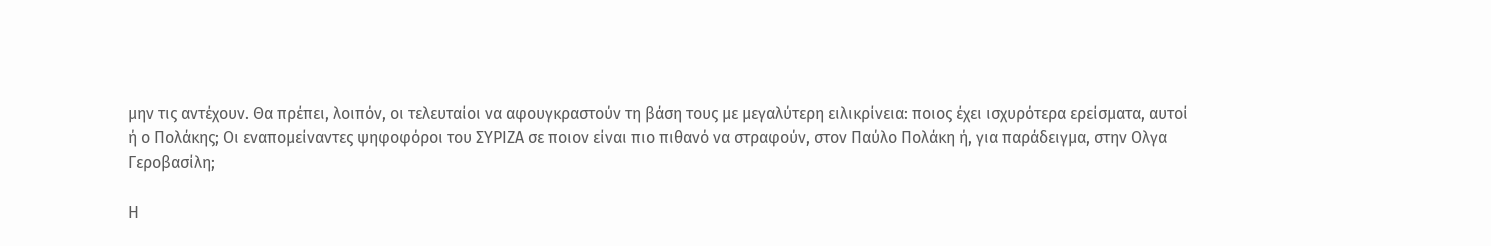μην τις αντέχουν. Θα πρέπει, λοιπόν, οι τελευταίοι να αφουγκραστούν τη βάση τους με μεγαλύτερη ειλικρίνεια: ποιος έχει ισχυρότερα ερείσματα, αυτοί ή ο Πολάκης; Οι εναπομείναντες ψηφοφόροι του ΣΥΡΙΖΑ σε ποιον είναι πιο πιθανό να στραφούν, στον Παύλο Πολάκη ή, για παράδειγμα, στην Ολγα Γεροβασίλη;

Η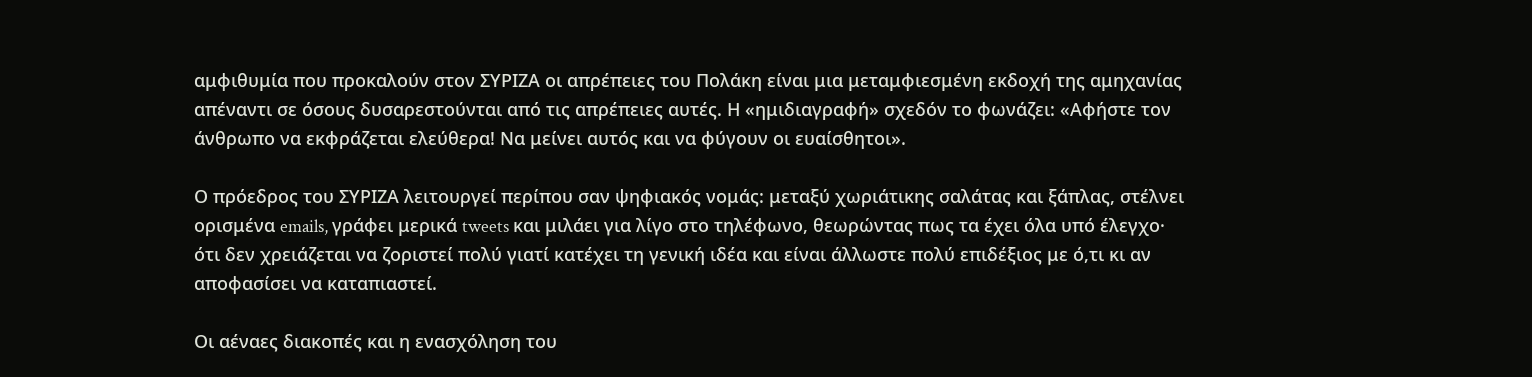αμφιθυμία που προκαλούν στον ΣΥΡΙΖΑ οι απρέπειες του Πολάκη είναι μια μεταμφιεσμένη εκδοχή της αμηχανίας απέναντι σε όσους δυσαρεστούνται από τις απρέπειες αυτές. Η «ημιδιαγραφή» σχεδόν το φωνάζει: «Αφήστε τον άνθρωπο να εκφράζεται ελεύθερα! Να μείνει αυτός και να φύγουν οι ευαίσθητοι».

Ο πρόεδρος του ΣΥΡΙΖΑ λειτουργεί περίπου σαν ψηφιακός νομάς: μεταξύ χωριάτικης σαλάτας και ξάπλας, στέλνει ορισμένα emails, γράφει μερικά tweets και μιλάει για λίγο στο τηλέφωνο, θεωρώντας πως τα έχει όλα υπό έλεγχο· ότι δεν χρειάζεται να ζοριστεί πολύ γιατί κατέχει τη γενική ιδέα και είναι άλλωστε πολύ επιδέξιος με ό,τι κι αν αποφασίσει να καταπιαστεί.

Οι αέναες διακοπές και η ενασχόληση του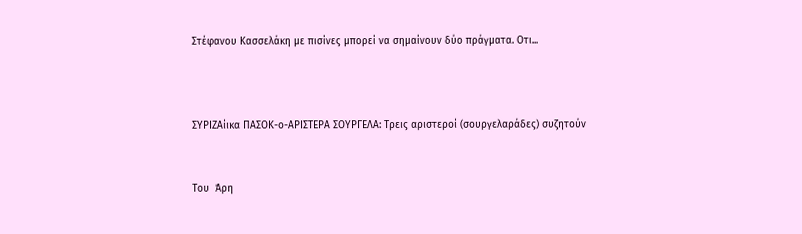Στέφανου Κασσελάκη με πισίνες μπορεί να σημαίνουν δύο πράγματα. Οτι...



ΣΥΡΙΖΑίικα ΠΑΣΟΚ-ο-ΑΡΙΣΤΕΡΑ ΣΟΥΡΓΕΛΑ: Τρεις αριστεροί (σουργελαράδες) συζητούν


Toυ  Άρη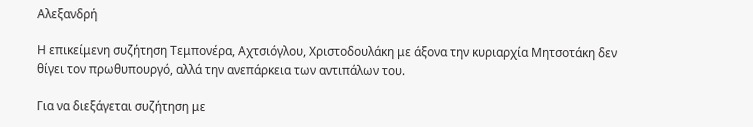Αλεξανδρή

Η επικείμενη συζήτηση Τεμπονέρα, Αχτσιόγλου, Χριστοδουλάκη με άξονα την κυριαρχία Μητσοτάκη δεν θίγει τον πρωθυπουργό, αλλά την ανεπάρκεια των αντιπάλων του.

Για να διεξάγεται συζήτηση με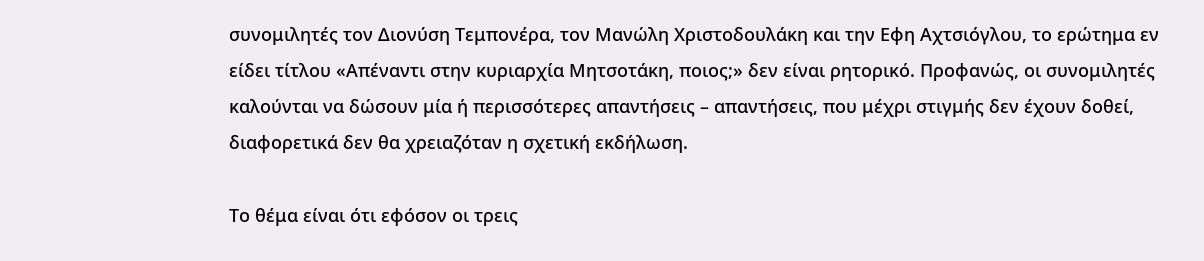συνομιλητές τον Διονύση Τεμπονέρα, τον Μανώλη Χριστοδουλάκη και την Εφη Αχτσιόγλου, το ερώτημα εν είδει τίτλου «Απέναντι στην κυριαρχία Μητσοτάκη, ποιος;» δεν είναι ρητορικό. Προφανώς, οι συνομιλητές καλούνται να δώσουν μία ή περισσότερες απαντήσεις – απαντήσεις, που μέχρι στιγμής δεν έχουν δοθεί, διαφορετικά δεν θα χρειαζόταν η σχετική εκδήλωση.

Το θέμα είναι ότι εφόσον οι τρεις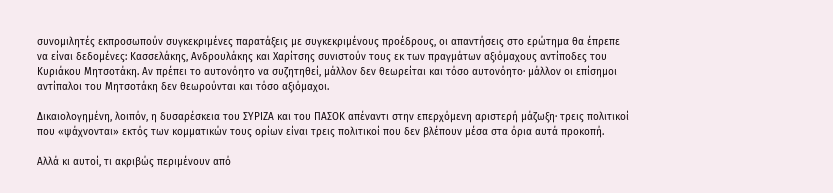συνομιλητές εκπροσωπούν συγκεκριμένες παρατάξεις με συγκεκριμένους προέδρους, οι απαντήσεις στο ερώτημα θα έπρεπε να είναι δεδομένες: Κασσελάκης, Ανδρουλάκης και Χαρίτσης συνιστούν τους εκ των πραγμάτων αξιόμαχους αντίποδες του Κυριάκου Μητσοτάκη. Αν πρέπει το αυτονόητο να συζητηθεί, μάλλον δεν θεωρείται και τόσο αυτονόητο· μάλλον οι επίσημοι αντίπαλοι του Μητσοτάκη δεν θεωρούνται και τόσο αξιόμαχοι.

Δικαιολογημένη, λοιπόν, η δυσαρέσκεια του ΣΥΡΙΖΑ και του ΠΑΣΟΚ απέναντι στην επερχόμενη αριστερή μάζωξη· τρεις πολιτικοί που «ψάχνονται» εκτός των κομματικών τους ορίων είναι τρεις πολιτικοί που δεν βλέπουν μέσα στα όρια αυτά προκοπή.

Αλλά κι αυτοί, τι ακριβώς περιμένουν από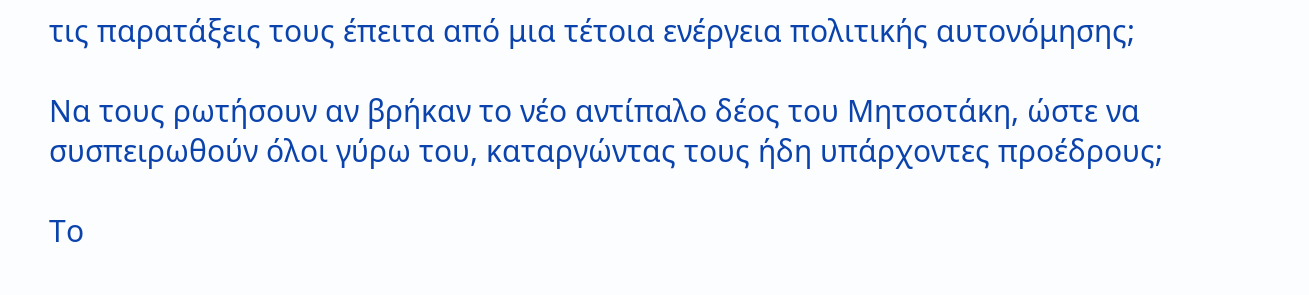τις παρατάξεις τους έπειτα από μια τέτοια ενέργεια πολιτικής αυτονόμησης;

Να τους ρωτήσουν αν βρήκαν το νέο αντίπαλο δέος του Μητσοτάκη, ώστε να συσπειρωθούν όλοι γύρω του, καταργώντας τους ήδη υπάρχοντες προέδρους;

Το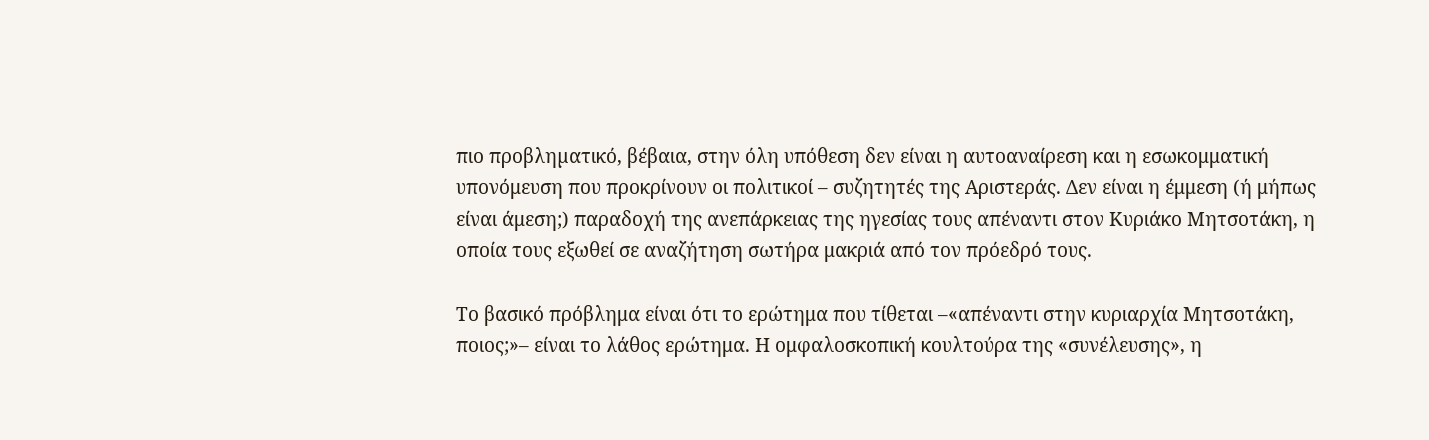πιο προβληµατικό, βέβαια, στην όλη υπόθεση δεν είναι η αυτοαναίρεση και η εσωκομματική υπονόμευση που προκρίνουν οι πολιτικοί – συζητητές της Aριστεράς. Δεν είναι η έμμεση (ή μήπως είναι άμεση;) παραδοχή της ανεπάρκειας της ηγεσίας τους απέναντι στον Κυριάκο Μητσοτάκη, η οποία τους εξωθεί σε αναζήτηση σωτήρα μακριά από τον πρόεδρό τους.

Το βασικό πρόβλημα είναι ότι το ερώτημα που τίθεται –«απέναντι στην κυριαρχία Μητσοτάκη, ποιος;»– είναι το λάθος ερώτημα. Η ομφαλοσκοπική κουλτούρα της «συνέλευσης», η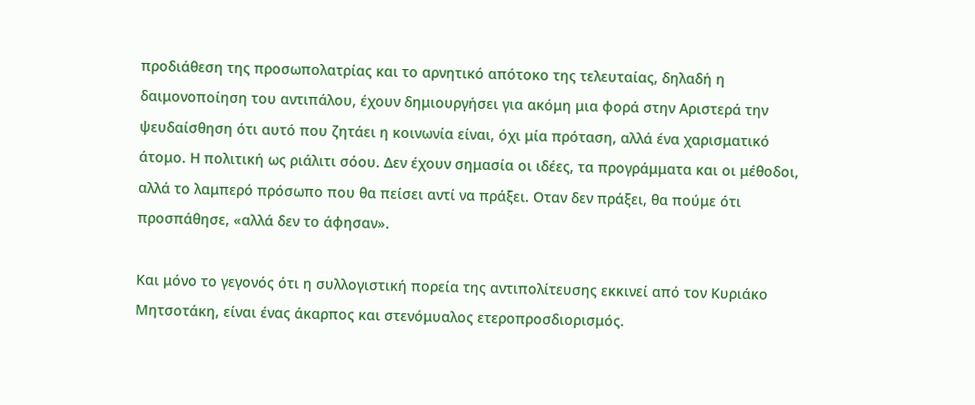προδιάθεση της προσωπολατρίας και το αρνητικό απότοκο της τελευταίας, δηλαδή η δαιμονοποίηση του αντιπάλου, έχουν δημιουργήσει για ακόμη μια φορά στην Αριστερά την ψευδαίσθηση ότι αυτό που ζητάει η κοινωνία είναι, όχι μία πρόταση, αλλά ένα χαρισματικό άτομο. Η πολιτική ως ριάλιτι σόου. Δεν έχουν σημασία οι ιδέες, τα προγράμματα και οι μέθοδοι, αλλά το λαμπερό πρόσωπο που θα πείσει αντί να πράξει. Οταν δεν πράξει, θα πούμε ότι προσπάθησε, «αλλά δεν το άφησαν».

Και μόνο το γεγονός ότι η συλλογιστική πορεία της αντιπολίτευσης εκκινεί από τον Κυριάκο Μητσοτάκη, είναι ένας άκαρπος και στενόμυαλος ετεροπροσδιορισμός.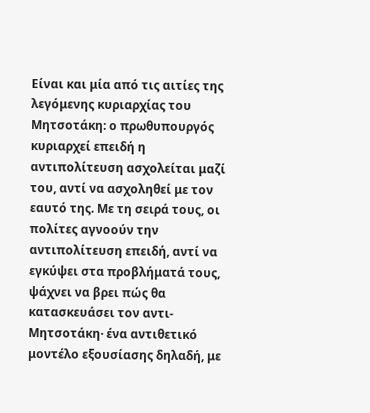Είναι και μία από τις αιτίες της λεγόμενης κυριαρχίας του Μητσοτάκη: ο πρωθυπουργός κυριαρχεί επειδή η αντιπολίτευση ασχολείται μαζί του, αντί να ασχοληθεί με τον εαυτό της. Με τη σειρά τους, οι πολίτες αγνοούν την αντιπολίτευση επειδή, αντί να εγκύψει στα προβλήματά τους, ψάχνει να βρει πώς θα κατασκευάσει τον αντι-Μητσοτάκη· ένα αντιθετικό μοντέλο εξουσίασης δηλαδή, με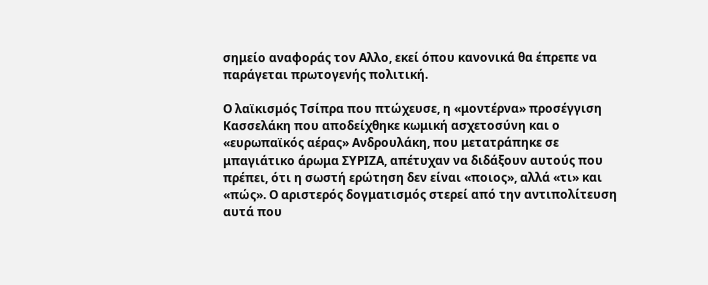σημείο αναφοράς τον Αλλο, εκεί όπου κανονικά θα έπρεπε να παράγεται πρωτογενής πολιτική.

Ο λαϊκισμός Τσίπρα που πτώχευσε, η «μοντέρνα» προσέγγιση Κασσελάκη που αποδείχθηκε κωμική ασχετοσύνη και ο «ευρωπαϊκός αέρας» Ανδρουλάκη, που μετατράπηκε σε μπαγιάτικο άρωμα ΣΥΡΙΖΑ, απέτυχαν να διδάξουν αυτούς που πρέπει, ότι η σωστή ερώτηση δεν είναι «ποιος», αλλά «τι» και «πώς». Ο αριστερός δογματισμός στερεί από την αντιπολίτευση αυτά που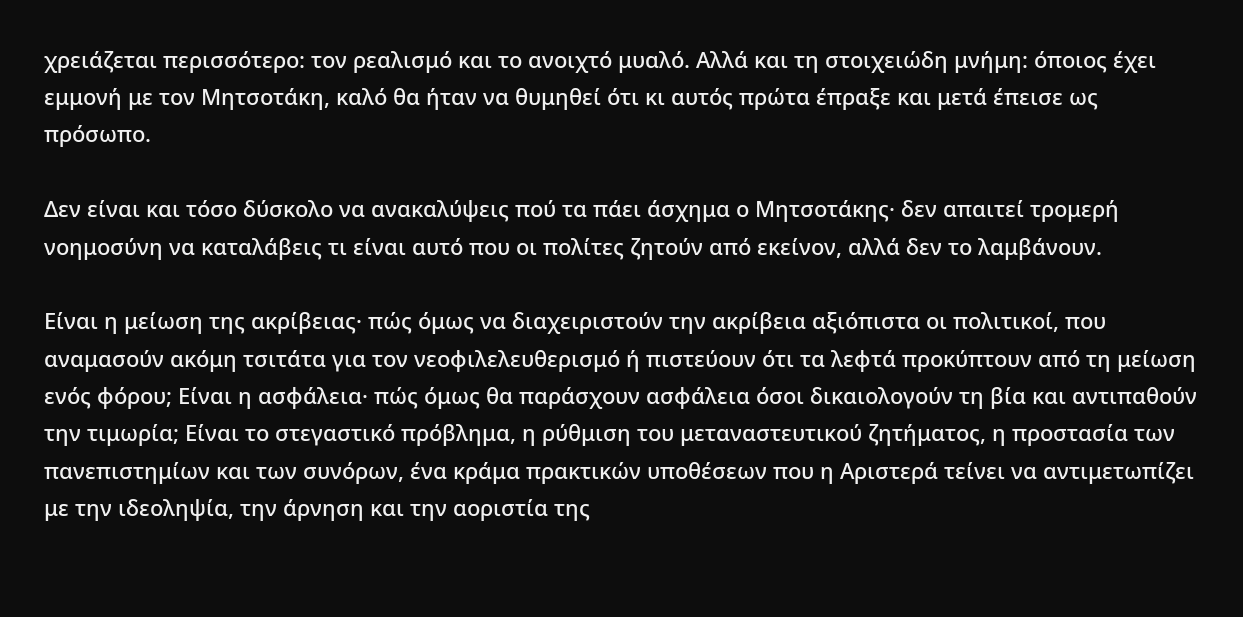χρειάζεται περισσότερο: τον ρεαλισμό και το ανοιχτό μυαλό. Αλλά και τη στοιχειώδη μνήμη: όποιος έχει εμμονή με τον Μητσοτάκη, καλό θα ήταν να θυμηθεί ότι κι αυτός πρώτα έπραξε και μετά έπεισε ως πρόσωπο.

Δεν είναι και τόσο δύσκολο να ανακαλύψεις πού τα πάει άσχημα ο Μητσοτάκης· δεν απαιτεί τρομερή νοημοσύνη να καταλάβεις τι είναι αυτό που οι πολίτες ζητούν από εκείνον, αλλά δεν το λαμβάνουν.

Είναι η μείωση της ακρίβειας· πώς όμως να διαχειριστούν την ακρίβεια αξιόπιστα οι πολιτικοί, που αναμασούν ακόμη τσιτάτα για τον νεοφιλελευθερισμό ή πιστεύουν ότι τα λεφτά προκύπτουν από τη μείωση ενός φόρου; Είναι η ασφάλεια· πώς όμως θα παράσχουν ασφάλεια όσοι δικαιολογούν τη βία και αντιπαθούν την τιμωρία; Είναι το στεγαστικό πρόβλημα, η ρύθμιση του μεταναστευτικού ζητήματος, η προστασία των πανεπιστημίων και των συνόρων, ένα κράμα πρακτικών υποθέσεων που η Aριστερά τείνει να αντιμετωπίζει με την ιδεοληψία, την άρνηση και την αοριστία της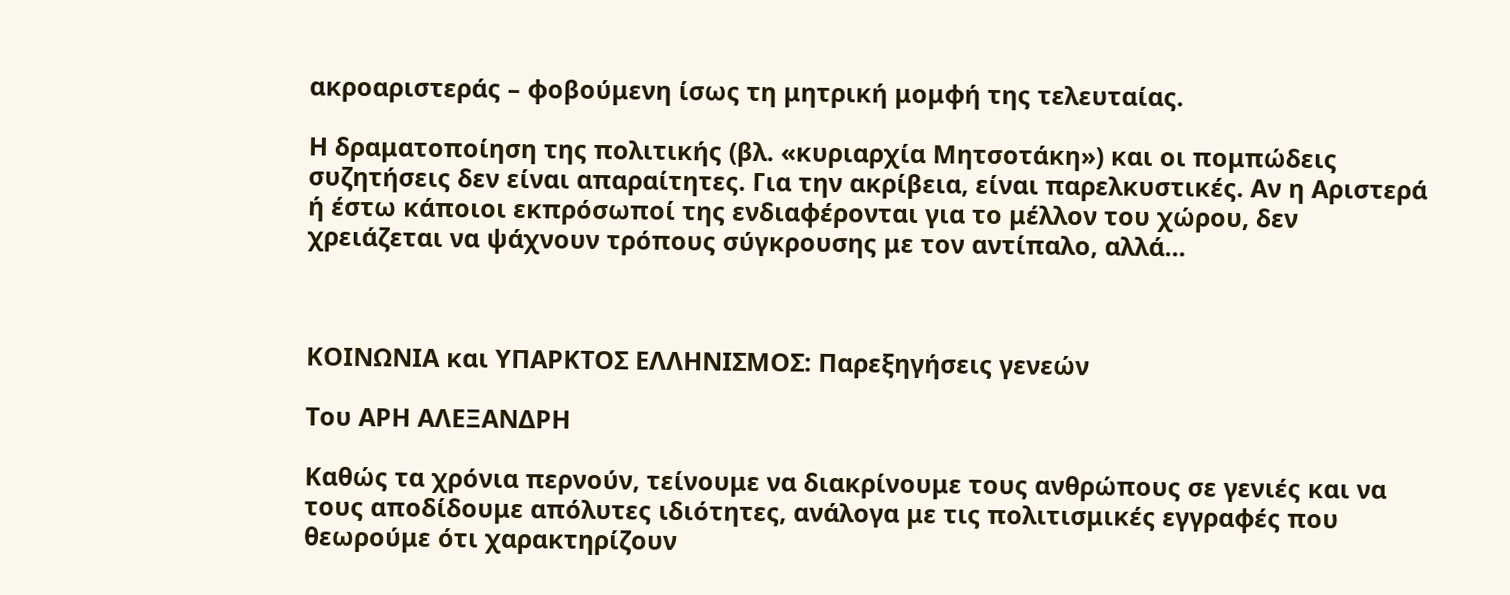ακροαριστεράς – φοβούμενη ίσως τη μητρική μομφή της τελευταίας.

Η δραματοποίηση της πολιτικής (βλ. «κυριαρχία Μητσοτάκη») και οι πομπώδεις συζητήσεις δεν είναι απαραίτητες. Για την ακρίβεια, είναι παρελκυστικές. Αν η Αριστερά ή έστω κάποιοι εκπρόσωποί της ενδιαφέρονται για το μέλλον του χώρου, δεν χρειάζεται να ψάχνουν τρόπους σύγκρουσης με τον αντίπαλο, αλλά...



ΚΟΙΝΩΝΙΑ και ΥΠΑΡΚΤΟΣ ΕΛΛΗΝΙΣΜΟΣ: Παρεξηγήσεις γενεών

Του ΑΡΗ ΑΛΕΞΑΝΔΡΗ

Καθώς τα χρόνια περνούν, τείνουμε να διακρίνουμε τους ανθρώπους σε γενιές και να τους αποδίδουμε απόλυτες ιδιότητες, ανάλογα με τις πολιτισμικές εγγραφές που θεωρούμε ότι χαρακτηρίζουν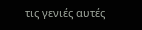τις γενιές αυτές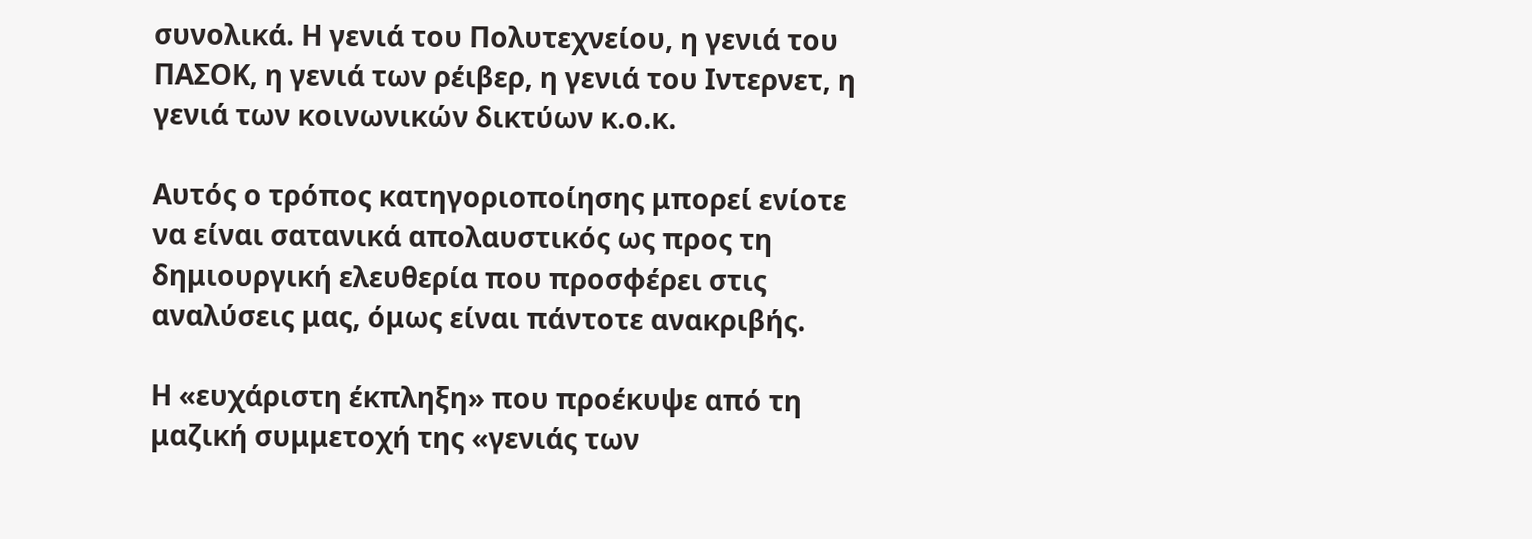συνολικά. Η γενιά του Πολυτεχνείου, η γενιά του ΠΑΣΟΚ, η γενιά των ρέιβερ, η γενιά του Ιντερνετ, η γενιά των κοινωνικών δικτύων κ.ο.κ.

Αυτός ο τρόπος κατηγοριοποίησης μπορεί ενίοτε να είναι σατανικά απολαυστικός ως προς τη δημιουργική ελευθερία που προσφέρει στις αναλύσεις μας, όμως είναι πάντοτε ανακριβής.

Η «ευχάριστη έκπληξη» που προέκυψε από τη μαζική συμμετοχή της «γενιάς των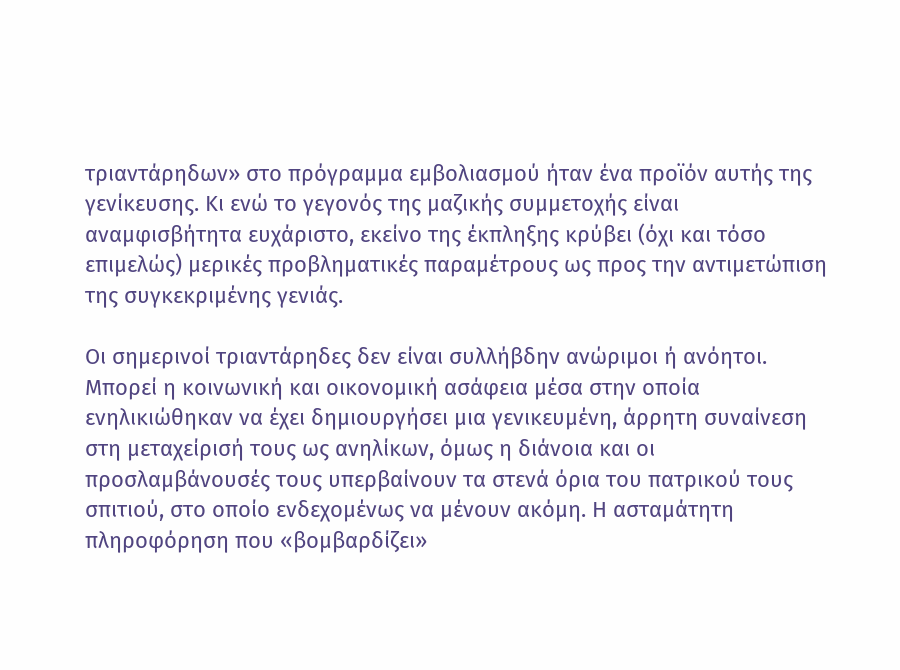τριαντάρηδων» στο πρόγραμμα εμβολιασμού ήταν ένα προϊόν αυτής της γενίκευσης. Κι ενώ το γεγονός της μαζικής συμμετοχής είναι αναμφισβήτητα ευχάριστο, εκείνο της έκπληξης κρύβει (όχι και τόσο επιμελώς) μερικές προβληματικές παραμέτρους ως προς την αντιμετώπιση της συγκεκριμένης γενιάς.

Οι σημερινοί τριαντάρηδες δεν είναι συλλήβδην ανώριμοι ή ανόητοι. Μπορεί η κοινωνική και οικονομική ασάφεια μέσα στην οποία ενηλικιώθηκαν να έχει δημιουργήσει μια γενικευμένη, άρρητη συναίνεση στη μεταχείρισή τους ως ανηλίκων, όμως η διάνοια και οι προσλαμβάνουσές τους υπερβαίνουν τα στενά όρια του πατρικού τους σπιτιού, στο οποίο ενδεχομένως να μένουν ακόμη. Η ασταμάτητη πληροφόρηση που «βομβαρδίζει»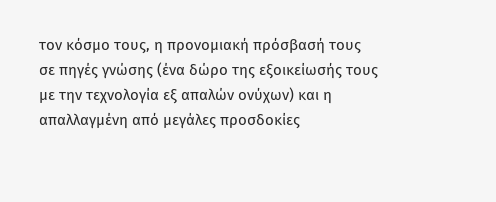τον κόσμο τους, η προνομιακή πρόσβασή τους σε πηγές γνώσης (ένα δώρο της εξοικείωσής τους με την τεχνολογία εξ απαλών ονύχων) και η απαλλαγμένη από μεγάλες προσδοκίες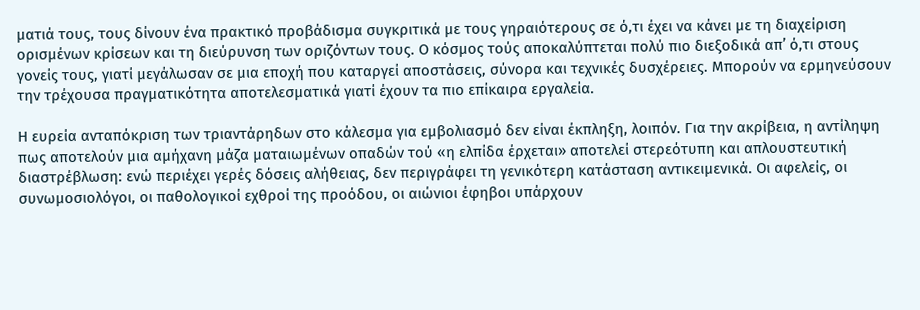ματιά τους, τους δίνουν ένα πρακτικό προβάδισμα συγκριτικά με τους γηραιότερους σε ό,τι έχει να κάνει με τη διαχείριση ορισμένων κρίσεων και τη διεύρυνση των οριζόντων τους. Ο κόσμος τούς αποκαλύπτεται πολύ πιο διεξοδικά απ’ ό,τι στους γονείς τους, γιατί μεγάλωσαν σε μια εποχή που καταργεί αποστάσεις, σύνορα και τεχνικές δυσχέρειες. Μπορούν να ερμηνεύσουν την τρέχουσα πραγματικότητα αποτελεσματικά γιατί έχουν τα πιο επίκαιρα εργαλεία.

Η ευρεία ανταπόκριση των τριαντάρηδων στο κάλεσμα για εμβολιασμό δεν είναι έκπληξη, λοιπόν. Για την ακρίβεια, η αντίληψη πως αποτελούν μια αμήχανη μάζα ματαιωμένων οπαδών τού «η ελπίδα έρχεται» αποτελεί στερεότυπη και απλουστευτική διαστρέβλωση: ενώ περιέχει γερές δόσεις αλήθειας, δεν περιγράφει τη γενικότερη κατάσταση αντικειμενικά. Οι αφελείς, οι συνωμοσιολόγοι, οι παθολογικοί εχθροί της προόδου, οι αιώνιοι έφηβοι υπάρχουν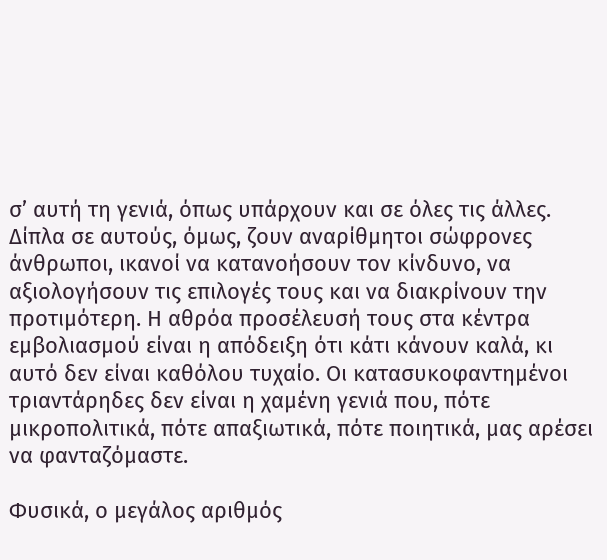σ’ αυτή τη γενιά, όπως υπάρχουν και σε όλες τις άλλες. Δίπλα σε αυτούς, όμως, ζουν αναρίθμητοι σώφρονες άνθρωποι, ικανοί να κατανοήσουν τον κίνδυνο, να αξιολογήσουν τις επιλογές τους και να διακρίνουν την προτιμότερη. Η αθρόα προσέλευσή τους στα κέντρα εμβολιασμού είναι η απόδειξη ότι κάτι κάνουν καλά, κι αυτό δεν είναι καθόλου τυχαίο. Οι κατασυκοφαντημένοι τριαντάρηδες δεν είναι η χαμένη γενιά που, πότε μικροπολιτικά, πότε απαξιωτικά, πότε ποιητικά, μας αρέσει να φανταζόμαστε.

Φυσικά, ο μεγάλος αριθμός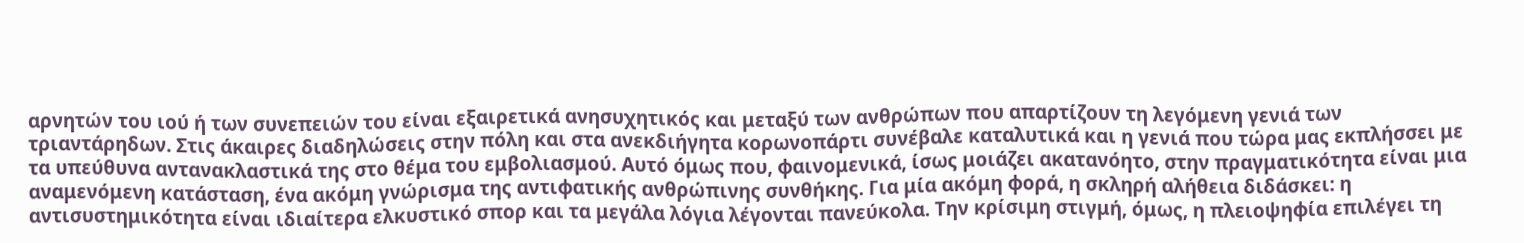αρνητών του ιού ή των συνεπειών του είναι εξαιρετικά ανησυχητικός και μεταξύ των ανθρώπων που απαρτίζουν τη λεγόμενη γενιά των τριαντάρηδων. Στις άκαιρες διαδηλώσεις στην πόλη και στα ανεκδιήγητα κορωνοπάρτι συνέβαλε καταλυτικά και η γενιά που τώρα μας εκπλήσσει με τα υπεύθυνα αντανακλαστικά της στο θέμα του εμβολιασμού. Αυτό όμως που, φαινομενικά, ίσως μοιάζει ακατανόητο, στην πραγματικότητα είναι μια αναμενόμενη κατάσταση, ένα ακόμη γνώρισμα της αντιφατικής ανθρώπινης συνθήκης. Για μία ακόμη φορά, η σκληρή αλήθεια διδάσκει: η αντισυστημικότητα είναι ιδιαίτερα ελκυστικό σπορ και τα μεγάλα λόγια λέγονται πανεύκολα. Την κρίσιμη στιγμή, όμως, η πλειοψηφία επιλέγει τη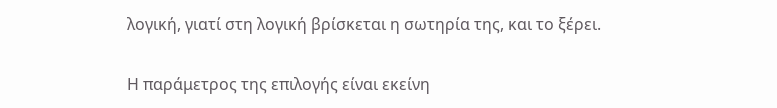λογική, γιατί στη λογική βρίσκεται η σωτηρία της, και το ξέρει.

Η παράμετρος της επιλογής είναι εκείνη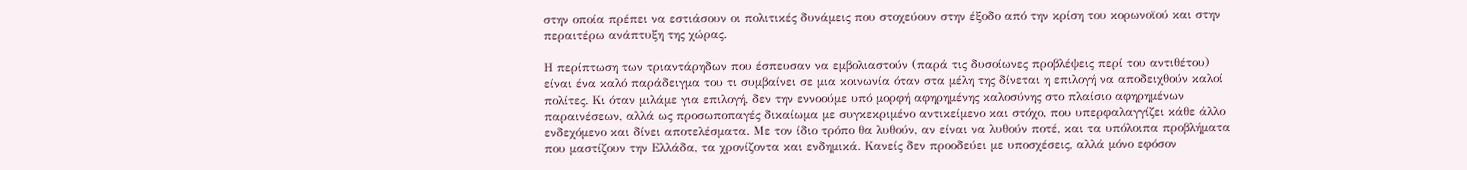στην οποία πρέπει να εστιάσουν οι πολιτικές δυνάμεις που στοχεύουν στην έξοδο από την κρίση του κορωνοϊού και στην περαιτέρω ανάπτυξη της χώρας.

Η περίπτωση των τριαντάρηδων που έσπευσαν να εμβολιαστούν (παρά τις δυσοίωνες προβλέψεις περί του αντιθέτου) είναι ένα καλό παράδειγμα του τι συμβαίνει σε μια κοινωνία όταν στα μέλη της δίνεται η επιλογή να αποδειχθούν καλοί πολίτες. Κι όταν μιλάμε για επιλογή, δεν την εννοούμε υπό μορφή αφηρημένης καλοσύνης στο πλαίσιο αφηρημένων παραινέσεων, αλλά ως προσωποπαγές δικαίωμα με συγκεκριμένο αντικείμενο και στόχο, που υπερφαλαγγίζει κάθε άλλο ενδεχόμενο και δίνει αποτελέσματα. Με τον ίδιο τρόπο θα λυθούν, αν είναι να λυθούν ποτέ, και τα υπόλοιπα προβλήματα που μαστίζουν την Ελλάδα, τα χρονίζοντα και ενδημικά. Κανείς δεν προοδεύει με υποσχέσεις, αλλά μόνο εφόσον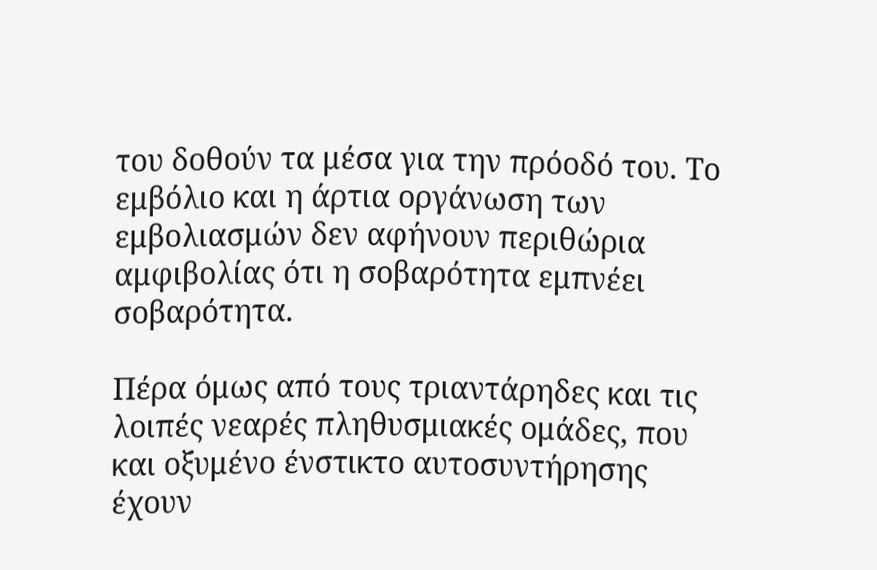του δοθούν τα μέσα για την πρόοδό του. Το εμβόλιο και η άρτια οργάνωση των εμβολιασμών δεν αφήνουν περιθώρια αμφιβολίας ότι η σοβαρότητα εμπνέει σοβαρότητα.

Πέρα όμως από τους τριαντάρηδες και τις λοιπές νεαρές πληθυσμιακές ομάδες, που και οξυμένο ένστικτο αυτοσυντήρησης έχουν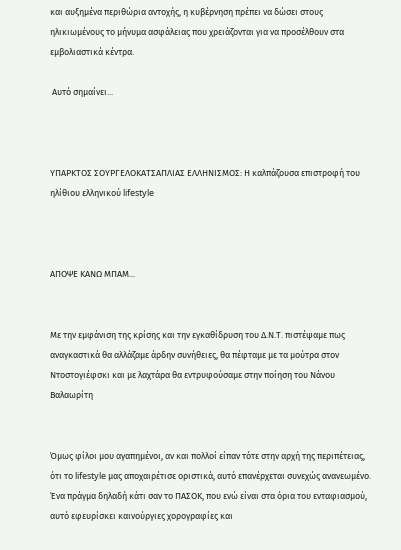και αυξημένα περιθώρια αντοχής, η κυβέρνηση πρέπει να δώσει στους ηλικιωμένους το μήνυμα ασφάλειας που χρειάζονται για να προσέλθουν στα εμβολιαστικά κέντρα.

 Αυτό σημαίνει...



ΥΠΑΡΚΤΟΣ ΣΟΥΡΓΕΛΟΚΑΤΣΑΠΛΙΑΣ ΕΛΛΗΝΙΣΜΟΣ: Η καλπάζουσα επιστροφή του ηλίθιου ελληνικού lifestyle



ΑΠΟΨΕ ΚΑΝΩ ΜΠΑΜ...


Με την εμφάνιση της κρίσης και την εγκαθίδρυση του Δ.Ν.Τ. πιστέψαμε πως αναγκαστικά θα αλλάζαμε άρδην συνήθειες, θα πέφταμε με τα μούτρα στον Ντοστογιέφσκι και με λαχτάρα θα εντρυφούσαμε στην ποίηση του Νάνου Βαλαωρίτη


Όμως φίλοι μου αγαπημένοι, αν και πολλοί είπαν τότε στην αρχή της περιπέτειας, ότι το lifestyle μας αποχαιρέτισε οριστικά, αυτό επανέρχεται συνεχώς ανανεωμένο. Ένα πράγμα δηλαδή κάτι σαν το ΠΑΣΟΚ, που ενώ είναι στα όρια του ενταφιασμού, αυτό εφευρίσκει καινούργιες χορογραφίες και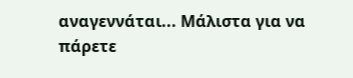αναγεννάται... Μάλιστα για να πάρετε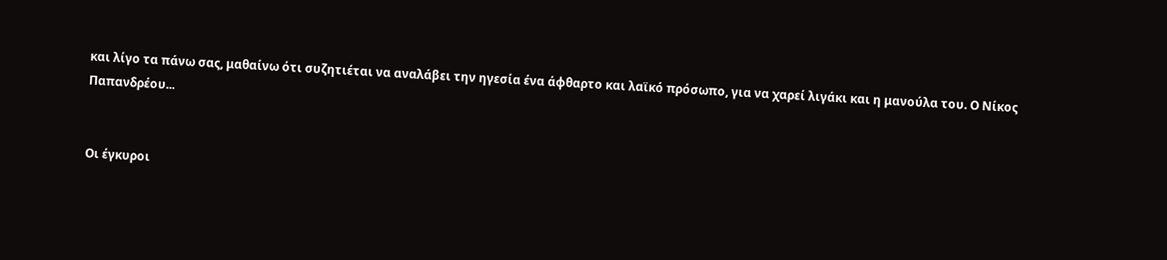και λίγο τα πάνω σας, μαθαίνω ότι συζητιέται να αναλάβει την ηγεσία ένα άφθαρτο και λαϊκό πρόσωπο, για να χαρεί λιγάκι και η μανούλα του. Ο Νίκος Παπανδρέου...


Οι έγκυροι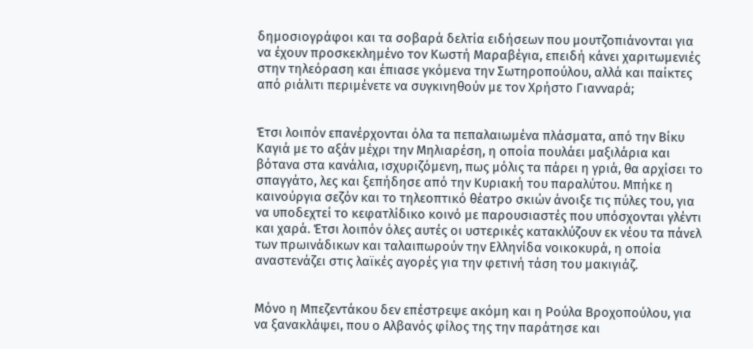δημοσιογράφοι και τα σοβαρά δελτία ειδήσεων που μουτζοπιάνονται για να έχουν προσκεκλημένο τον Κωστή Μαραβέγια, επειδή κάνει χαριτωμενιές στην τηλεόραση και έπιασε γκόμενα την Σωτηροπούλου, αλλά και παίκτες από ριάλιτι περιμένετε να συγκινηθούν με τον Χρήστο Γιανναρά;


Έτσι λοιπόν επανέρχονται όλα τα πεπαλαιωμένα πλάσματα, από την Βίκυ Καγιά με το αξάν μέχρι την Μηλιαρέση, η οποία πουλάει μαξιλάρια και βότανα στα κανάλια, ισχυριζόμενη, πως μόλις τα πάρει η γριά, θα αρχίσει το σπαγγάτο, λες και ξεπήδησε από την Κυριακή του παραλύτου. Μπήκε η καινούργια σεζόν και το τηλεοπτικό θέατρο σκιών άνοιξε τις πύλες του, για να υποδεχτεί το κεφατλίδικο κοινό με παρουσιαστές που υπόσχονται γλέντι και χαρά. Έτσι λοιπόν όλες αυτές οι υστερικές κατακλύζουν εκ νέου τα πάνελ των πρωινάδικων και ταλαιπωρούν την Ελληνίδα νοικοκυρά, η οποία αναστενάζει στις λαϊκές αγορές για την φετινή τάση του μακιγιάζ.


Μόνο η Μπεζεντάκου δεν επέστρεψε ακόμη και η Ρούλα Βροχοπούλου, για να ξανακλάψει, που ο Αλβανός φίλος της την παράτησε και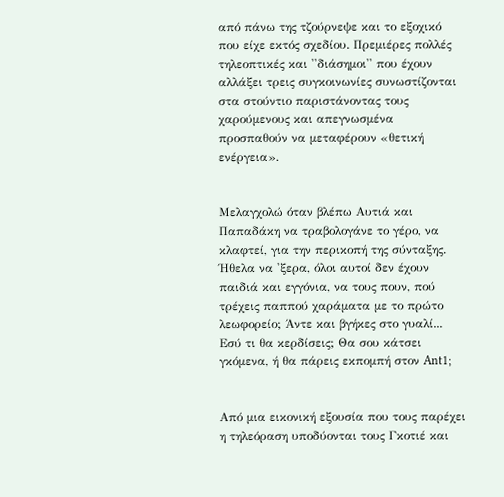από πάνω της τζούρνεψε και το εξοχικό που είχε εκτός σχεδίου. Πρεμιέρες πολλές τηλεοπτικές και ''διάσημοι'' που έχουν αλλάξει τρεις συγκοινωνίες συνωστίζονται στα στούντιο παριστάνοντας τους χαρούμενους και απεγνωσμένα προσπαθούν να μεταφέρουν «θετική ενέργεια».


Μελαγχολώ όταν βλέπω Αυτιά και Παπαδάκη να τραβολογάνε το γέρο, να κλαφτεί, για την περικοπή της σύνταξης. Ήθελα να 'ξερα, όλοι αυτοί δεν έχουν παιδιά και εγγόνια, να τους πουν, πού τρέχεις παππού χαράματα με το πρώτο λεωφορείο; Άντε και βγήκες στο γυαλί... Εσύ τι θα κερδίσεις; Θα σου κάτσει γκόμενα, ή θα πάρεις εκπομπή στον Ant1;


Από μια εικονική εξουσία που τους παρέχει η τηλεόραση υποδύονται τους Γκοτιέ και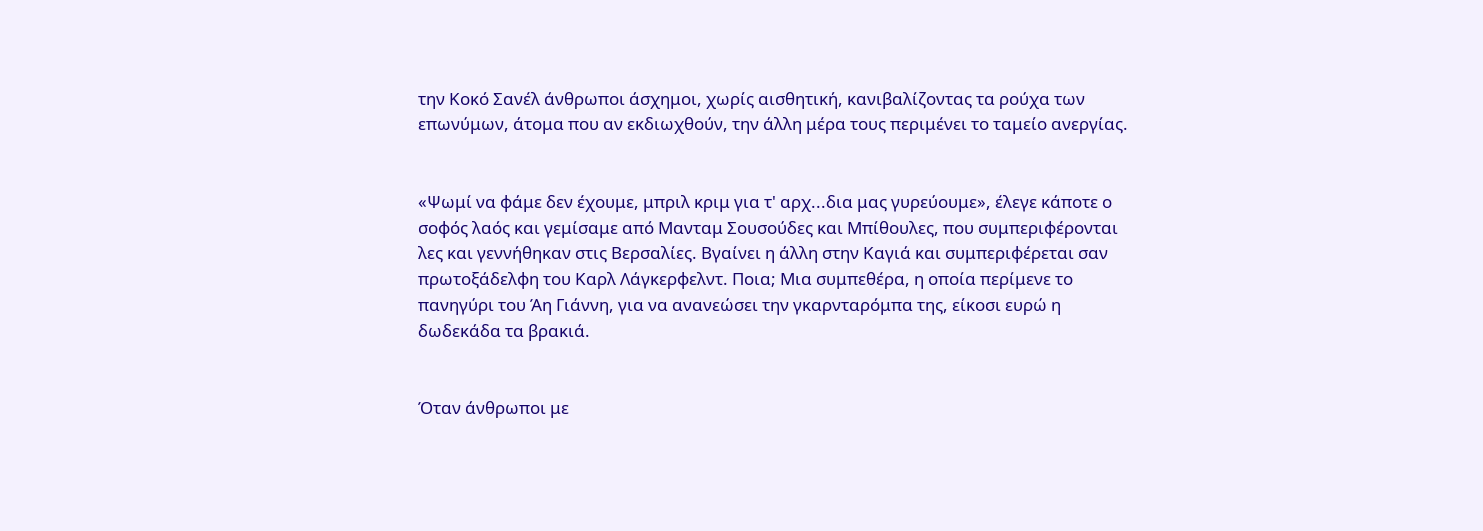την Κοκό Σανέλ άνθρωποι άσχημοι, χωρίς αισθητική, κανιβαλίζοντας τα ρούχα των επωνύμων, άτομα που αν εκδιωχθούν, την άλλη μέρα τους περιμένει το ταμείο ανεργίας.


«Ψωμί να φάμε δεν έχουμε, μπριλ κριμ για τ' αρχ...δια μας γυρεύουμε», έλεγε κάποτε ο σοφός λαός και γεμίσαμε από Μανταμ Σουσούδες και Μπίθουλες, που συμπεριφέρονται λες και γεννήθηκαν στις Βερσαλίες. Βγαίνει η άλλη στην Καγιά και συμπεριφέρεται σαν πρωτοξάδελφη του Καρλ Λάγκερφελντ. Ποια; Μια συμπεθέρα, η οποία περίμενε το πανηγύρι του Άη Γιάννη, για να ανανεώσει την γκαρνταρόμπα της, είκοσι ευρώ η δωδεκάδα τα βρακιά.


Όταν άνθρωποι με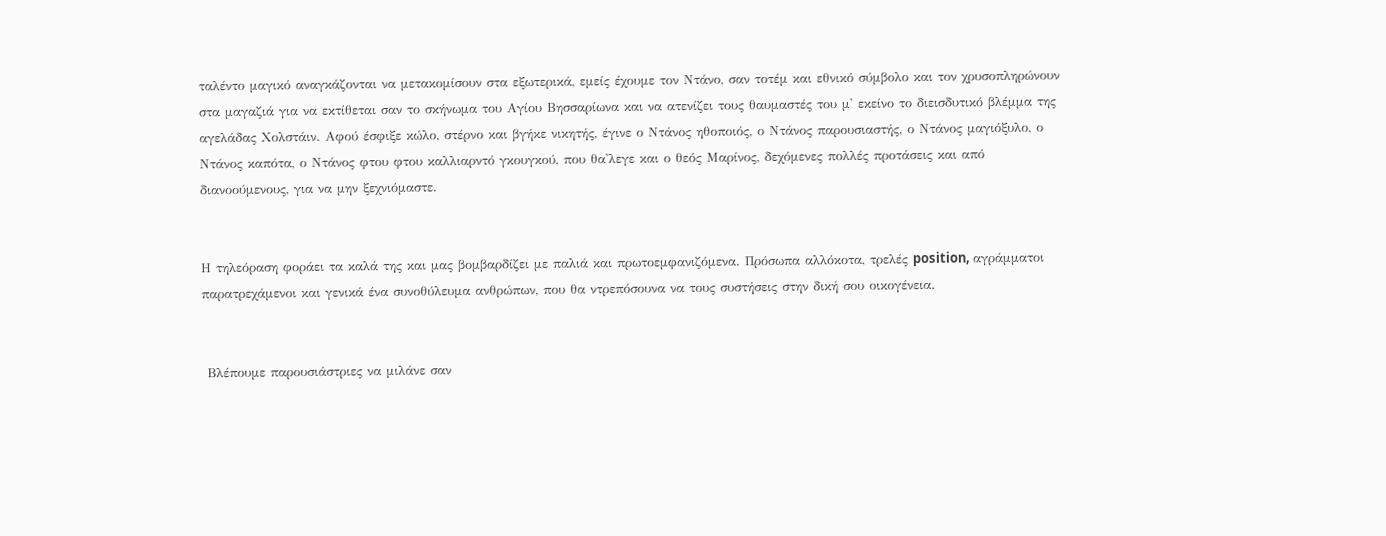ταλέντο μαγικό αναγκάζονται να μετακομίσουν στα εξωτερικά, εμείς έχουμε τον Ντάνο, σαν τοτέμ και εθνικό σύμβολο και τον χρυσοπληρώνουν στα μαγαζιά για να εκτίθεται σαν το σκήνωμα του Αγίου Βησσαρίωνα και να ατενίζει τους θαυμαστές του μ' εκείνο το διεισδυτικό βλέμμα της αγελάδας Χολστάιν. Αφού έσφιξε κώλο, στέρνο και βγήκε νικητής, έγινε ο Ντάνος ηθοποιός, ο Ντάνος παρουσιαστής, ο Ντάνος μαγιόξυλο, ο Ντάνος καπότα, ο Ντάνος φτου φτου καλλιαρντό γκουγκού, που θα'λεγε και ο θεός Μαρίνος, δεχόμενες πολλές προτάσεις και από διανοούμενους, για να μην ξεχνιόμαστε.


Η τηλεόραση φοράει τα καλά της και μας βομβαρδίζει με παλιά και πρωτοεμφανιζόμενα. Πρόσωπα αλλόκοτα, τρελές position, αγράμματοι παρατρεχάμενοι και γενικά ένα συνοθύλευμα ανθρώπων, που θα ντρεπόσουνα να τους συστήσεις στην δική σου οικογένεια.


 Βλέπουμε παρουσιάστριες να μιλάνε σαν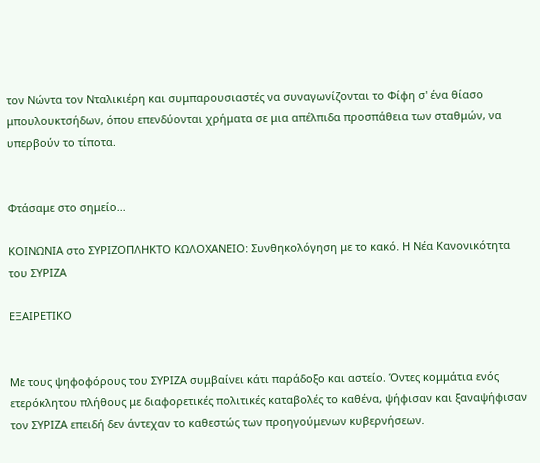τον Νώντα τον Νταλικιέρη και συμπαρουσιαστές να συναγωνίζονται το Φίφη σ' ένα θίασο μπουλουκτσήδων, όπου επενδύονται χρήματα σε μια απέλπιδα προσπάθεια των σταθμών, να υπερβούν το τίποτα.


Φτάσαμε στο σημείο...

ΚΟΙΝΩΝΙΑ στο ΣΥΡΙΖΟΠΛΗΚΤΟ ΚΩΛΟΧΑΝΕΙΟ: Συνθηκολόγηση με το κακό. Η Νέα Κανονικότητα του ΣΥΡΙΖΑ

ΕΞΑΙΡΕΤΙΚΟ


Με τους ψηφοφόρους του ΣΥΡΙΖΑ συμβαίνει κάτι παράδοξο και αστείο. Όντες κομμάτια ενός ετερόκλητου πλήθους με διαφορετικές πολιτικές καταβολές το καθένα, ψήφισαν και ξαναψήφισαν τον ΣΥΡΙΖΑ επειδή δεν άντεχαν το καθεστώς των προηγούμενων κυβερνήσεων.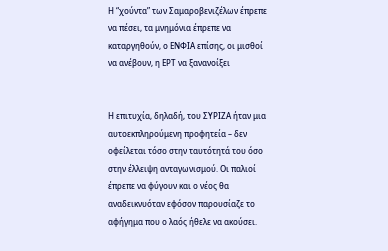Η “χούντα” των Σαμαροβενιζέλων έπρεπε να πέσει, τα μνημόνια έπρεπε να καταργηθούν, ο ΕΝΦΙΑ επίσης, οι μισθοί να ανέβουν, η ΕΡΤ να ξανανοίξει


Η επιτυχία, δηλαδή, του ΣΥΡΙΖΑ ήταν μια αυτοεκπληρούμενη προφητεία – δεν οφείλεται τόσο στην ταυτότητά του όσο στην έλλειψη ανταγωνισμού. Οι παλιοί έπρεπε να φύγουν και ο νέος θα αναδεικνυόταν εφόσον παρουσίαζε το αφήγημα που ο λαός ήθελε να ακούσει.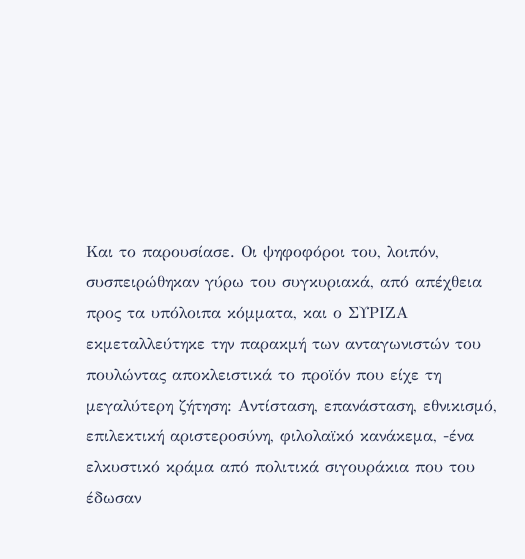Και το παρουσίασε. Οι ψηφοφόροι του, λοιπόν, συσπειρώθηκαν γύρω του συγκυριακά, από απέχθεια προς τα υπόλοιπα κόμματα, και ο ΣΥΡΙΖΑ εκμεταλλεύτηκε την παρακμή των ανταγωνιστών του πουλώντας αποκλειστικά το προϊόν που είχε τη μεγαλύτερη ζήτηση: Αντίσταση, επανάσταση, εθνικισμό, επιλεκτική αριστεροσύνη, φιλολαϊκό κανάκεμα, -ένα ελκυστικό κράμα από πολιτικά σιγουράκια που του έδωσαν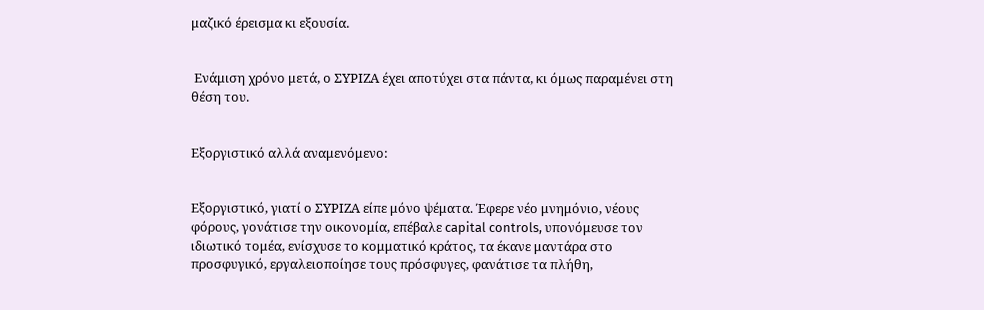μαζικό έρεισμα κι εξουσία.


 Ενάμιση χρόνο μετά, ο ΣΥΡΙΖΑ έχει αποτύχει στα πάντα, κι όμως παραμένει στη θέση του.


Εξοργιστικό αλλά αναμενόμενο:


Εξοργιστικό, γιατί ο ΣΥΡΙΖΑ είπε μόνο ψέματα. Έφερε νέο μνημόνιο, νέους φόρους, γονάτισε την οικονομία, επέβαλε capital controls, υπονόμευσε τον ιδιωτικό τομέα, ενίσχυσε το κομματικό κράτος, τα έκανε μαντάρα στο προσφυγικό, εργαλειοποίησε τους πρόσφυγες, φανάτισε τα πλήθη,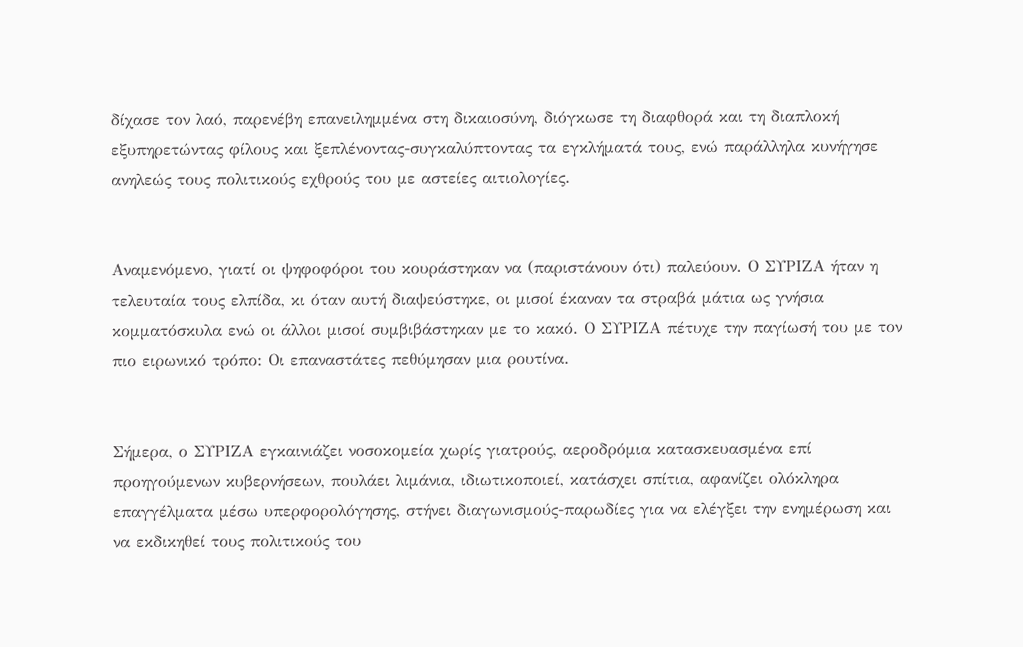δίχασε τον λαό, παρενέβη επανειλημμένα στη δικαιοσύνη, διόγκωσε τη διαφθορά και τη διαπλοκή εξυπηρετώντας φίλους και ξεπλένοντας-συγκαλύπτοντας τα εγκλήματά τους, ενώ παράλληλα κυνήγησε ανηλεώς τους πολιτικούς εχθρούς του με αστείες αιτιολογίες.


Αναμενόμενο, γιατί οι ψηφοφόροι του κουράστηκαν να (παριστάνουν ότι) παλεύουν. Ο ΣΥΡΙΖΑ ήταν η τελευταία τους ελπίδα, κι όταν αυτή διαψεύστηκε, οι μισοί έκαναν τα στραβά μάτια ως γνήσια κομματόσκυλα ενώ οι άλλοι μισοί συμβιβάστηκαν με το κακό. Ο ΣΥΡΙΖΑ πέτυχε την παγίωσή του με τον πιο ειρωνικό τρόπο: Οι επαναστάτες πεθύμησαν μια ρουτίνα.


Σήμερα, ο ΣΥΡΙΖΑ εγκαινιάζει νοσοκομεία χωρίς γιατρούς, αεροδρόμια κατασκευασμένα επί προηγούμενων κυβερνήσεων, πουλάει λιμάνια, ιδιωτικοποιεί, κατάσχει σπίτια, αφανίζει ολόκληρα επαγγέλματα μέσω υπερφορολόγησης, στήνει διαγωνισμούς-παρωδίες για να ελέγξει την ενημέρωση και να εκδικηθεί τους πολιτικούς του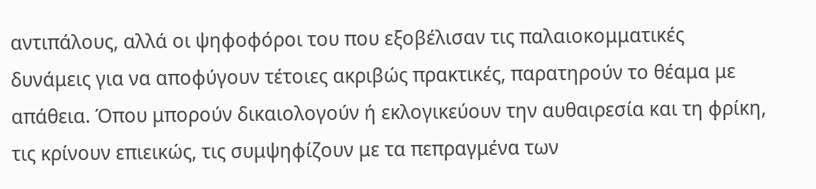αντιπάλους, αλλά οι ψηφοφόροι του που εξοβέλισαν τις παλαιοκομματικές δυνάμεις για να αποφύγουν τέτοιες ακριβώς πρακτικές, παρατηρούν το θέαμα με απάθεια. Όπου μπορούν δικαιολογούν ή εκλογικεύουν την αυθαιρεσία και τη φρίκη, τις κρίνουν επιεικώς, τις συμψηφίζουν με τα πεπραγμένα των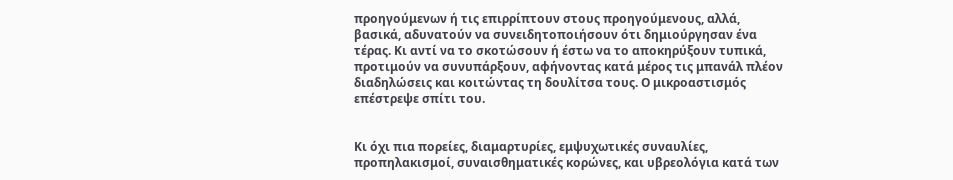προηγούμενων ή τις επιρρίπτουν στους προηγούμενους, αλλά, βασικά, αδυνατούν να συνειδητοποιήσουν ότι δημιούργησαν ένα τέρας. Κι αντί να το σκοτώσουν ή έστω να το αποκηρύξουν τυπικά, προτιμούν να συνυπάρξουν, αφήνοντας κατά μέρος τις μπανάλ πλέον διαδηλώσεις και κοιτώντας τη δουλίτσα τους. Ο μικροαστισμός επέστρεψε σπίτι του.


Κι όχι πια πορείες, διαμαρτυρίες, εμψυχωτικές συναυλίες, προπηλακισμοί, συναισθηματικές κορώνες, και υβρεολόγια κατά των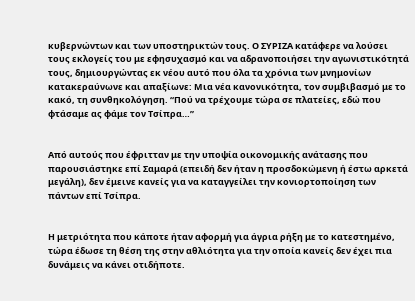κυβερνώντων και των υποστηρικτών τους. Ο ΣΥΡΙΖΑ κατάφερε να λούσει τους εκλογείς του με εφησυχασμό και να αδρανοποιήσει την αγωνιστικότητά τους, δημιουργώντας εκ νέου αυτό που όλα τα χρόνια των μνημονίων κατακεραύνωνε και απαξίωνε: Μια νέα κανονικότητα, τον συμβιβασμό με το κακό, τη συνθηκολόγηση. “Πού να τρέχουμε τώρα σε πλατείες, εδώ που φτάσαμε ας φάμε τον Τσίπρα…”


Από αυτούς που έφριτταν με την υποψία οικονομικής ανάτασης που παρουσιάστηκε επί Σαμαρά (επειδή δεν ήταν η προσδοκώμενη ή έστω αρκετά μεγάλη), δεν έμεινε κανείς για να καταγγείλει την κονιορτοποίηση των πάντων επί Τσίπρα.


Η μετριότητα που κάποτε ήταν αφορμή για άγρια ρήξη με το κατεστημένο, τώρα έδωσε τη θέση της στην αθλιότητα για την οποία κανείς δεν έχει πια δυνάμεις να κάνει οτιδήποτε.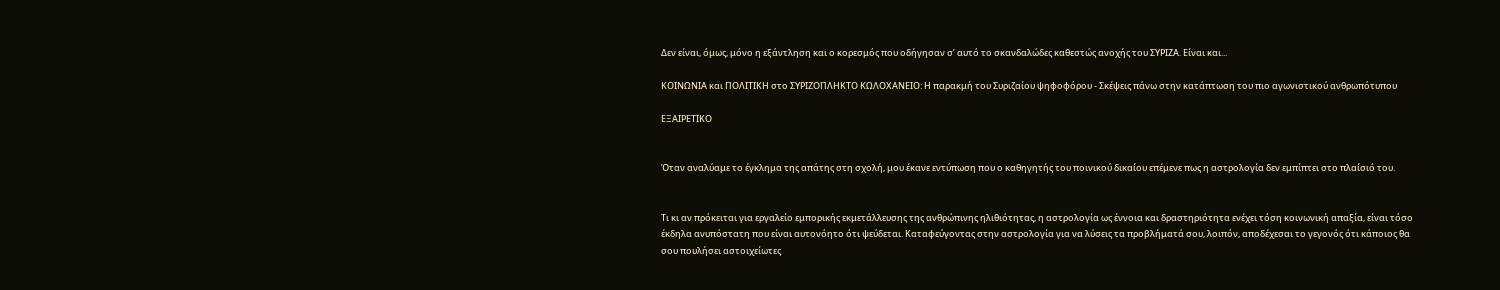Δεν είναι, όμως, μόνο η εξάντληση και ο κορεσμός που οδήγησαν σ’ αυτό το σκανδαλώδες καθεστώς ανοχής του ΣΥΡΙΖΑ. Είναι και...

ΚΟΙΝΩΝΙΑ και ΠΟΛΙΤΙΚΗ στο ΣΥΡΙΖΟΠΛΗΚΤΟ ΚΩΛΟΧΑΝΕΙΟ: Η παρακμή του Συριζαίου ψηφοφόρου - Σκέψεις πάνω στην κατάπτωση του πιο αγωνιστικού ανθρωπότυπου

EΞΑΙΡΕΤΙΚΟ


Όταν αναλύαμε το έγκλημα της απάτης στη σχολή, μου έκανε εντύπωση που ο καθηγητής του ποινικού δικαίου επέμενε πως η αστρολογία δεν εμπίπτει στο πλαίσιό του.


Τι κι αν πρόκειται για εργαλείο εμπορικής εκμετάλλευσης της ανθρώπινης ηλιθιότητας, η αστρολογία ως έννοια και δραστηριότητα ενέχει τόση κοινωνική απαξία, είναι τόσο έκδηλα ανυπόστατη που είναι αυτονόητο ότι ψεύδεται. Καταφεύγοντας στην αστρολογία για να λύσεις τα προβλήματά σου, λοιπόν, αποδέχεσαι το γεγονός ότι κάποιος θα σου πουλήσει αστοιχείωτες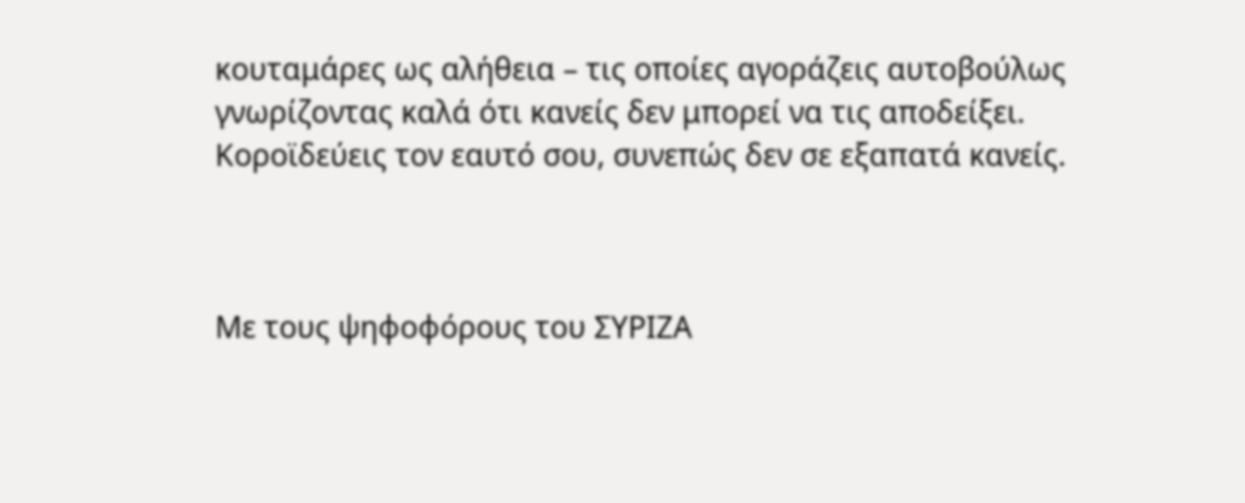κουταμάρες ως αλήθεια – τις οποίες αγοράζεις αυτοβούλως γνωρίζοντας καλά ότι κανείς δεν μπορεί να τις αποδείξει. Κοροϊδεύεις τον εαυτό σου, συνεπώς δεν σε εξαπατά κανείς.



Με τους ψηφοφόρους του ΣΥΡΙΖΑ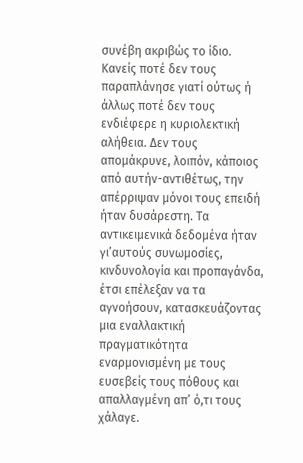συνέβη ακριβώς το ίδιο. Κανείς ποτέ δεν τους παραπλάνησε γιατί ούτως ή άλλως ποτέ δεν τους ενδιέφερε η κυριολεκτική αλήθεια. Δεν τους απομάκρυνε, λοιπόν, κάποιος από αυτήν-αντιθέτως, την απέρριψαν μόνοι τους επειδή ήταν δυσάρεστη. Τα αντικειμενικά δεδομένα ήταν γι’αυτούς συνωμοσίες, κινδυνολογία και προπαγάνδα, έτσι επέλεξαν να τα αγνοήσουν, κατασκευάζοντας μια εναλλακτική πραγματικότητα εναρμονισμένη με τους ευσεβείς τους πόθους και απαλλαγμένη απ’ ό,τι τους χάλαγε.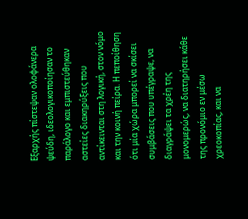Εξαρχής πίστεψαν ολοφάνερα ψεύδη, ιδεολογικοποίησαν το παράλογο και εμπιστεύθηκαν αστείες διακηρύξεις που αντίκεινται στη λογική, στον νόμο και την κοινή πείρα. Η πεποίθηση ότι μία χώρα μπορεί να σκίσει συμβάσεις που υπέγραψε, να διαγράψει τα χρέη της μονομερώς, να διατηρήσει κάθε της προνόμιο εν μέσω χρεοκοπίας, και να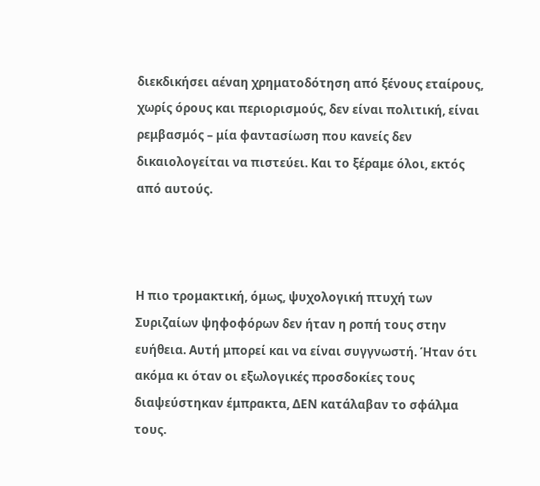διεκδικήσει αέναη χρηματοδότηση από ξένους εταίρους, χωρίς όρους και περιορισμούς, δεν είναι πολιτική, είναι ρεμβασμός – μία φαντασίωση που κανείς δεν δικαιολογείται να πιστεύει. Και το ξέραμε όλοι, εκτός από αυτούς.



Η πιο τρομακτική, όμως, ψυχολογική πτυχή των Συριζαίων ψηφοφόρων δεν ήταν η ροπή τους στην ευήθεια. Αυτή μπορεί και να είναι συγγνωστή. Ήταν ότι ακόμα κι όταν οι εξωλογικές προσδοκίες τους διαψεύστηκαν έμπρακτα, ΔΕΝ κατάλαβαν το σφάλμα τους.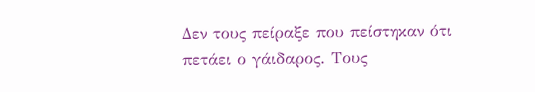Δεν τους πείραξε που πείστηκαν ότι πετάει ο γάιδαρος. Τους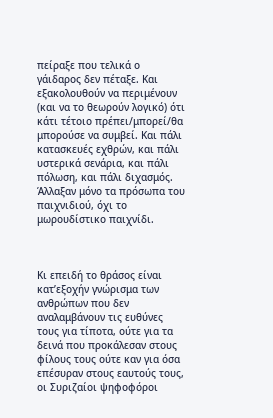πείραξε που τελικά ο γάιδαρος δεν πέταξε. Και εξακολουθούν να περιμένουν (και να το θεωρούν λογικό) ότι κάτι τέτοιο πρέπει/μπορεί/θα μπορούσε να συμβεί. Και πάλι κατασκευές εχθρών, και πάλι υστερικά σενάρια, και πάλι πόλωση, και πάλι διχασμός. Άλλαξαν μόνο τα πρόσωπα του παιχνιδιού, όχι το μωρουδίστικο παιχνίδι.



Κι επειδή το θράσος είναι κατ’εξοχήν γνώρισμα των ανθρώπων που δεν αναλαμβάνουν τις ευθύνες τους για τίποτα, ούτε για τα δεινά που προκάλεσαν στους φίλους τους ούτε καν για όσα επέσυραν στους εαυτούς τους, οι Συριζαίοι ψηφοφόροι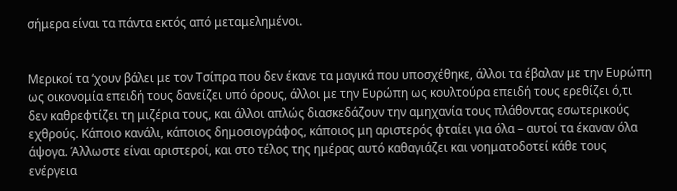σήμερα είναι τα πάντα εκτός από μεταμελημένοι.


Μερικοί τα ‘χουν βάλει με τον Τσίπρα που δεν έκανε τα μαγικά που υποσχέθηκε, άλλοι τα έβαλαν με την Ευρώπη ως οικονομία επειδή τους δανείζει υπό όρους, άλλοι με την Ευρώπη ως κουλτούρα επειδή τους ερεθίζει ό,τι δεν καθρεφτίζει τη μιζέρια τους, και άλλοι απλώς διασκεδάζουν την αμηχανία τους πλάθοντας εσωτερικούς εχθρούς. Κάποιο κανάλι, κάποιος δημοσιογράφος, κάποιος μη αριστερός φταίει για όλα – αυτοί τα έκαναν όλα άψογα. Άλλωστε είναι αριστεροί, και στο τέλος της ημέρας αυτό καθαγιάζει και νοηματοδοτεί κάθε τους ενέργεια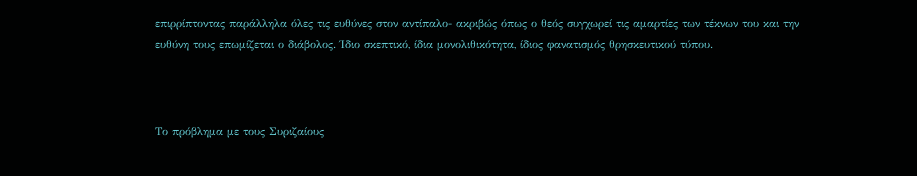επιρρίπτοντας παράλληλα όλες τις ευθύνες στον αντίπαλο- ακριβώς όπως ο θεός συγχωρεί τις αμαρτίες των τέκνων του και την ευθύνη τους επωμίζεται ο διάβολος. Ίδιο σκεπτικό, ίδια μονολιθικότητα, ίδιος φανατισμός θρησκευτικού τύπου.



Το πρόβλημα με τους Συριζαίους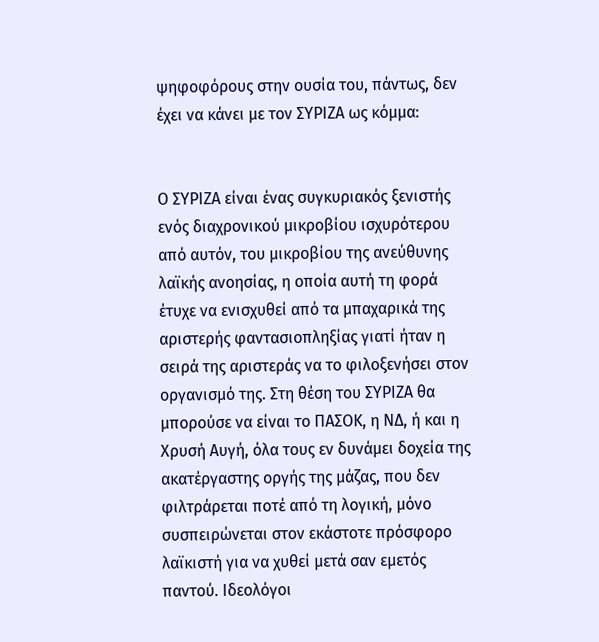ψηφοφόρους στην ουσία του, πάντως, δεν έχει να κάνει με τον ΣΥΡΙΖΑ ως κόμμα:


Ο ΣΥΡΙΖΑ είναι ένας συγκυριακός ξενιστής ενός διαχρονικού μικροβίου ισχυρότερου από αυτόν, του μικροβίου της ανεύθυνης λαϊκής ανοησίας, η οποία αυτή τη φορά έτυχε να ενισχυθεί από τα μπαχαρικά της αριστερής φαντασιοπληξίας γιατί ήταν η σειρά της αριστεράς να το φιλοξενήσει στον οργανισμό της. Στη θέση του ΣΥΡΙΖΑ θα μπορούσε να είναι το ΠΑΣΟΚ, η ΝΔ, ή και η Χρυσή Αυγή, όλα τους εν δυνάμει δοχεία της ακατέργαστης οργής της μάζας, που δεν φιλτράρεται ποτέ από τη λογική, μόνο συσπειρώνεται στον εκάστοτε πρόσφορο λαϊκιστή για να χυθεί μετά σαν εμετός παντού. Ιδεολόγοι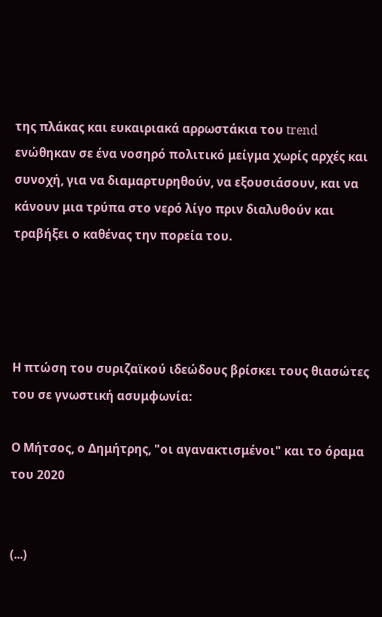της πλάκας και ευκαιριακά αρρωστάκια του trend ενώθηκαν σε ένα νοσηρό πολιτικό μείγμα χωρίς αρχές και συνοχή, για να διαμαρτυρηθούν, να εξουσιάσουν, και να κάνουν μια τρύπα στο νερό λίγο πριν διαλυθούν και τραβήξει ο καθένας την πορεία του.




Η πτώση του συριζαϊκού ιδεώδους βρίσκει τους θιασώτες του σε γνωστική ασυμφωνία:

Ο Μήτσος, ο Δημήτρης, "οι αγανακτισμένοι" και το όραμα του 2020


(...)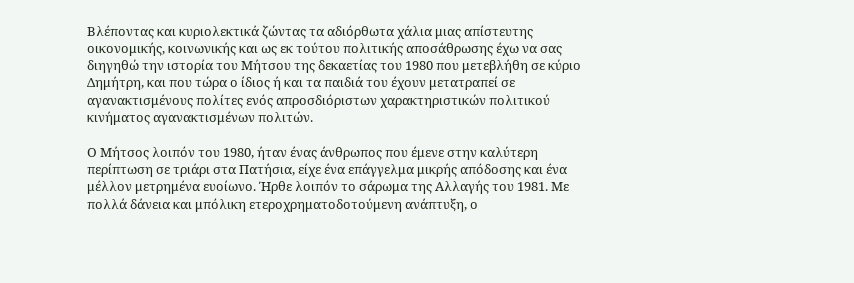Βλέποντας και κυριολεκτικά ζώντας τα αδιόρθωτα χάλια μιας απίστευτης οικονομικής, κοινωνικής και ως εκ τούτου πολιτικής αποσάθρωσης έχω να σας διηγηθώ την ιστορία του Μήτσου της δεκαετίας του 1980 που μετεβλήθη σε κύριο Δημήτρη, και που τώρα ο ίδιος ή και τα παιδιά του έχουν μετατραπεί σε αγανακτισμένους πολίτες ενός απροσδιόριστων χαρακτηριστικών πολιτικού κινήματος αγανακτισμένων πολιτών.

Ο Μήτσος λοιπόν του 1980, ήταν ένας άνθρωπος που έμενε στην καλύτερη περίπτωση σε τριάρι στα Πατήσια, είχε ένα επάγγελμα μικρής απόδοσης και ένα μέλλον μετρημένα ευοίωνο. Ήρθε λοιπόν το σάρωμα της Αλλαγής του 1981. Με πολλά δάνεια και μπόλικη ετεροχρηματοδοτούμενη ανάπτυξη, ο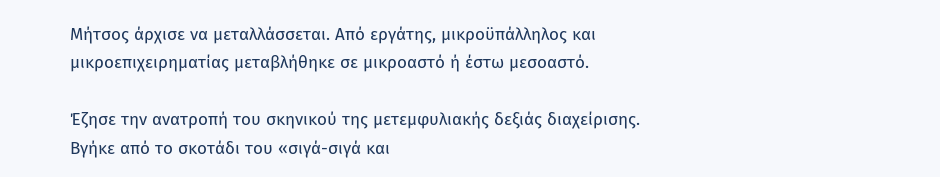Μήτσος άρχισε να μεταλλάσσεται. Από εργάτης, μικροϋπάλληλος και μικροεπιχειρηματίας μεταβλήθηκε σε μικροαστό ή έστω μεσοαστό.

Έζησε την ανατροπή του σκηνικού της μετεμφυλιακής δεξιάς διαχείρισης. Βγήκε από το σκοτάδι του «σιγά-σιγά και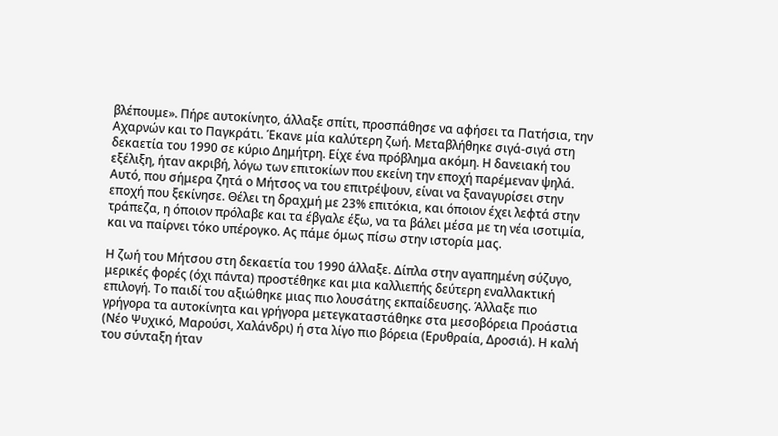βλέπουμε». Πήρε αυτοκίνητο, άλλαξε σπίτι, προσπάθησε να αφήσει τα Πατήσια, την Αχαρνών και το Παγκράτι. Έκανε μία καλύτερη ζωή. Μεταβλήθηκε σιγά-σιγά στη δεκαετία του 1990 σε κύριο Δημήτρη. Είχε ένα πρόβλημα ακόμη. Η δανειακή του εξέλιξη, ήταν ακριβή, λόγω των επιτοκίων που εκείνη την εποχή παρέμεναν ψηλά. Αυτό, που σήμερα ζητά ο Μήτσος να του επιτρέψουν, είναι να ξαναγυρίσει στην εποχή που ξεκίνησε. Θέλει τη δραχμή με 23% επιτόκια, και όποιον έχει λεφτά στην τράπεζα, η όποιον πρόλαβε και τα έβγαλε έξω, να τα βάλει μέσα με τη νέα ισοτιμία, και να παίρνει τόκο υπέρογκο. Ας πάμε όμως πίσω στην ιστορία μας.

Η ζωή του Μήτσου στη δεκαετία του 1990 άλλαξε. Δίπλα στην αγαπημένη σύζυγο, μερικές φορές (όχι πάντα) προστέθηκε και μια καλλιεπής δεύτερη εναλλακτική επιλογή. Το παιδί του αξιώθηκε μιας πιο λουσάτης εκπαίδευσης. Άλλαξε πιο γρήγορα τα αυτοκίνητα και γρήγορα μετεγκαταστάθηκε στα μεσοβόρεια Προάστια (Νέο Ψυχικό, Μαρούσι, Χαλάνδρι) ή στα λίγο πιο βόρεια (Ερυθραία, Δροσιά). Η καλή του σύνταξη ήταν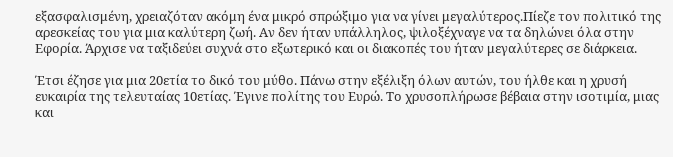εξασφαλισμένη, χρειαζόταν ακόμη ένα μικρό σπρώξιμο για να γίνει μεγαλύτερος.Πίεζε τον πολιτικό της αρεσκείας του για μια καλύτερη ζωή. Αν δεν ήταν υπάλληλος, ψιλοξέχναγε να τα δηλώνει όλα στην Εφορία. Άρχισε να ταξιδεύει συχνά στο εξωτερικό και οι διακοπές του ήταν μεγαλύτερες σε διάρκεια.

Έτσι έζησε για μια 20ετία το δικό του μύθο. Πάνω στην εξέλιξη όλων αυτών, του ήλθε και η χρυσή ευκαιρία της τελευταίας 10ετίας. Έγινε πολίτης του Ευρώ. Το χρυσοπλήρωσε βέβαια στην ισοτιμία, μιας και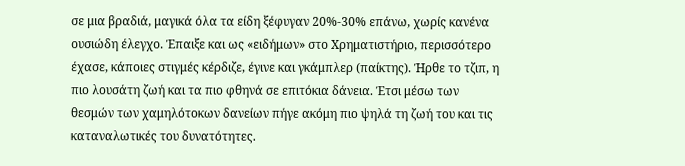σε μια βραδιά, μαγικά όλα τα είδη ξέφυγαν 20%-30% επάνω, χωρίς κανένα ουσιώδη έλεγχο. Έπαιξε και ως «ειδήμων» στο Χρηματιστήριο, περισσότερο έχασε, κάποιες στιγμές κέρδιζε, έγινε και γκάμπλερ (παίκτης). Ήρθε το τζιπ, η πιο λουσάτη ζωή και τα πιο φθηνά σε επιτόκια δάνεια. Έτσι μέσω των θεσμών των χαμηλότοκων δανείων πήγε ακόμη πιο ψηλά τη ζωή του και τις καταναλωτικές του δυνατότητες.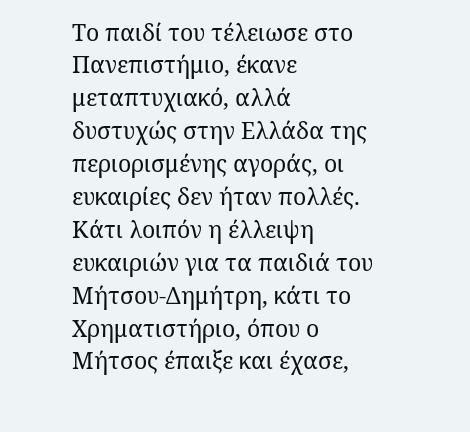Το παιδί του τέλειωσε στο Πανεπιστήμιο, έκανε μεταπτυχιακό, αλλά δυστυχώς στην Ελλάδα της περιορισμένης αγοράς, οι ευκαιρίες δεν ήταν πολλές. Κάτι λοιπόν η έλλειψη ευκαιριών για τα παιδιά του Μήτσου-Δημήτρη, κάτι το Χρηματιστήριο, όπου ο Μήτσος έπαιξε και έχασε,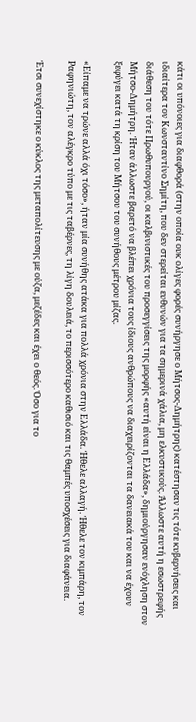κάτι οι υπόνοιες για διαφθορά (στην οποία ουκ ολίγες φορές συνήργησε ο Μήτσος-Δημήτρης) κατέστησαν τις τότε κυβερνήσεις και ιδιαίτερα τον Κωνσταντίνο Σημίτη, που δεν στερείται ευθυνών για τα σημερινά χάλια, μη ελκυστικούς. Άλλωστε αυτή η εσωστρεφής διάθεση του τότε Πρωθυπουργού, οι καλβινιστικές του προσεγγίσεις της μορφής «αυτή είναι η Ελλάδα», δημιούργησαν ενόχληση στον Μήτσο-Δημήτρη. Ήταν άλλωστε βαρετό να βλέπει χρόνια τους ίδιους ανθρώπους να διαχειρίζονται τα δανειακά του και να έχουν ξεφύγει κατά τη κρίση του Μήτσου του συνήθους μέτρου μίζας.

«Είπαμε να τρώνε αλλά όχι τόσο», ήταν μία συνήθης ατάκα για πολλά χρόνια στην Ελλάδα. Ήθελε αλλαγή. Ήθελε τον κιμπάρη, τον Ραφηνιώτη, τον αλέγκρο τύπο με τις ταβέρνες, τη λίγη δουλειά, το περισσότερο καθισιό και τις θαμπές υποσχέσεις για διαφάνεια.

Έτσι συνεχίστηκε ο κύκλος της μεταπολίτευσης με ούζα, μεζέδες και έχει ο θεός. Όσο για το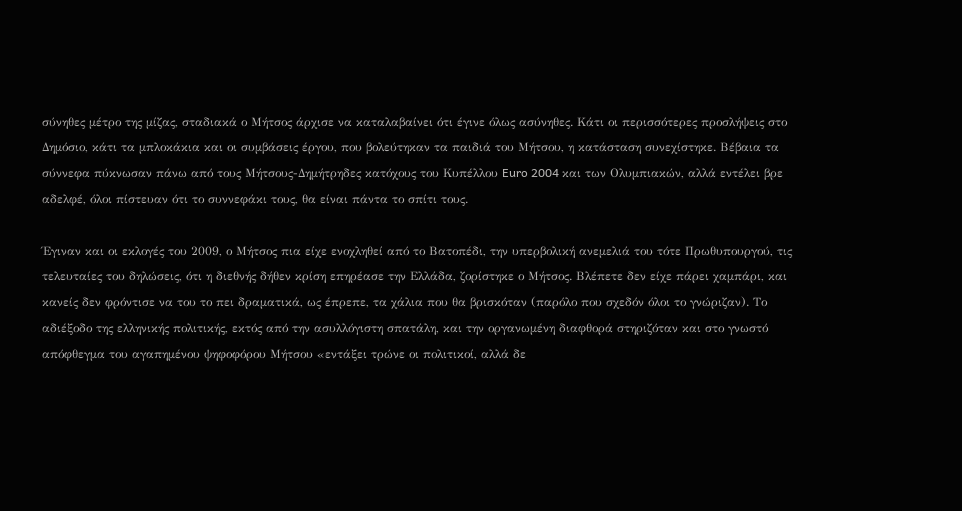σύνηθες μέτρο της μίζας, σταδιακά ο Μήτσος άρχισε να καταλαβαίνει ότι έγινε όλως ασύνηθες. Κάτι οι περισσότερες προσλήψεις στο Δημόσιο, κάτι τα μπλοκάκια και οι συμβάσεις έργου, που βολεύτηκαν τα παιδιά του Μήτσου, η κατάσταση συνεχίστηκε. Βέβαια τα σύννεφα πύκνωσαν πάνω από τους Μήτσους-Δημήτρηδες κατόχους του Κυπέλλου Euro 2004 και των Ολυμπιακών, αλλά εντέλει βρε αδελφέ, όλοι πίστευαν ότι το συννεφάκι τους, θα είναι πάντα το σπίτι τους.

Έγιναν και οι εκλογές του 2009, ο Μήτσος πια είχε ενοχληθεί από το Βατοπέδι, την υπερβολική ανεμελιά του τότε Πρωθυπουργού, τις τελευταίες του δηλώσεις, ότι η διεθνής δήθεν κρίση επηρέασε την Ελλάδα, ζορίστηκε ο Μήτσος. Βλέπετε δεν είχε πάρει χαμπάρι, και κανείς δεν φρόντισε να του το πει δραματικά, ως έπρεπε, τα χάλια που θα βρισκόταν (παρόλο που σχεδόν όλοι το γνώριζαν). Το αδιέξοδο της ελληνικής πολιτικής, εκτός από την ασυλλόγιστη σπατάλη, και την οργανωμένη διαφθορά στηριζόταν και στο γνωστό απόφθεγμα του αγαπημένου ψηφοφόρου Μήτσου «εντάξει τρώνε οι πολιτικοί, αλλά δε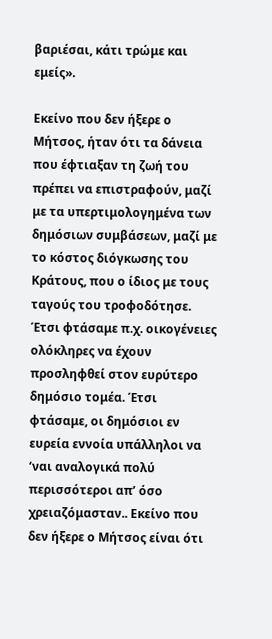βαριέσαι, κάτι τρώμε και εμείς».

Εκείνο που δεν ήξερε ο Μήτσος, ήταν ότι τα δάνεια που έφτιαξαν τη ζωή του πρέπει να επιστραφούν, μαζί με τα υπερτιμολογημένα των δημόσιων συμβάσεων, μαζί με το κόστος διόγκωσης του Κράτους, που ο ίδιος με τους ταγούς του τροφοδότησε. Έτσι φτάσαμε π.χ. οικογένειες ολόκληρες να έχουν προσληφθεί στον ευρύτερο δημόσιο τομέα. Έτσι φτάσαμε, οι δημόσιοι εν ευρεία εννοία υπάλληλοι να ‘ναι αναλογικά πολύ περισσότεροι απ’ όσο χρειαζόμασταν.. Εκείνο που δεν ήξερε ο Μήτσος είναι ότι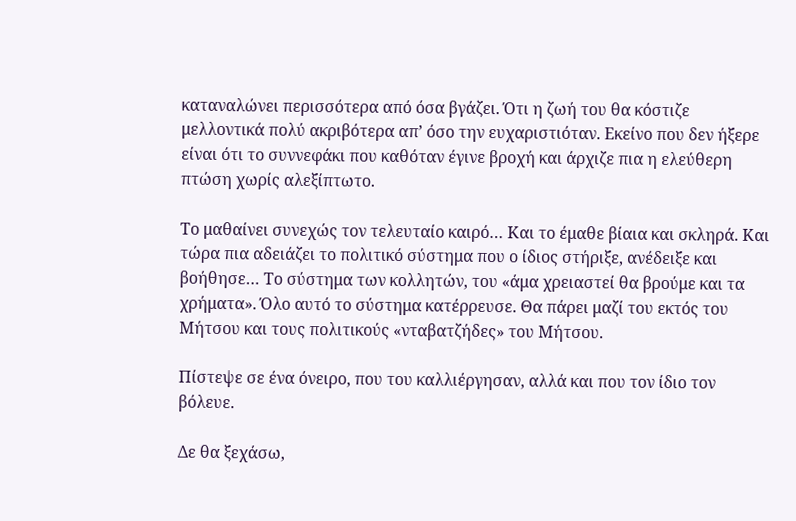καταναλώνει περισσότερα από όσα βγάζει. Ότι η ζωή του θα κόστιζε μελλοντικά πολύ ακριβότερα απ’ όσο την ευχαριστιόταν. Εκείνο που δεν ήξερε είναι ότι το συννεφάκι που καθόταν έγινε βροχή και άρχιζε πια η ελεύθερη πτώση χωρίς αλεξίπτωτο.

Το μαθαίνει συνεχώς τον τελευταίο καιρό… Και το έμαθε βίαια και σκληρά. Και τώρα πια αδειάζει το πολιτικό σύστημα που ο ίδιος στήριξε, ανέδειξε και βοήθησε… Το σύστημα των κολλητών, του «άμα χρειαστεί θα βρούμε και τα χρήματα». Όλο αυτό το σύστημα κατέρρευσε. Θα πάρει μαζί του εκτός του Μήτσου και τους πολιτικούς «νταβατζήδες» του Μήτσου.

Πίστεψε σε ένα όνειρο, που του καλλιέργησαν, αλλά και που τον ίδιο τον βόλευε.

Δε θα ξεχάσω,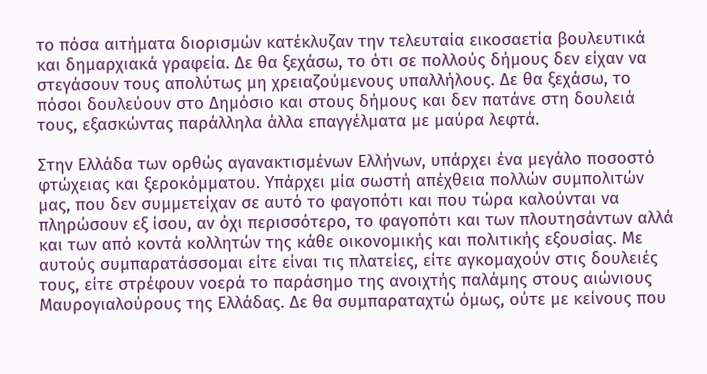το πόσα αιτήματα διορισμών κατέκλυζαν την τελευταία εικοσαετία βουλευτικά και δημαρχιακά γραφεία. Δε θα ξεχάσω, το ότι σε πολλούς δήμους δεν είχαν να στεγάσουν τους απολύτως μη χρειαζούμενους υπαλλήλους. Δε θα ξεχάσω, το πόσοι δουλεύουν στο Δημόσιο και στους δήμους και δεν πατάνε στη δουλειά τους, εξασκώντας παράλληλα άλλα επαγγέλματα με μαύρα λεφτά.

Στην Ελλάδα των ορθώς αγανακτισμένων Ελλήνων, υπάρχει ένα μεγάλο ποσοστό φτώχειας και ξεροκόμματου. Υπάρχει μία σωστή απέχθεια πολλών συμπολιτών μας, που δεν συμμετείχαν σε αυτό το φαγοπότι και που τώρα καλούνται να πληρώσουν εξ ίσου, αν όχι περισσότερο, το φαγοπότι και των πλουτησάντων αλλά και των από κοντά κολλητών της κάθε οικονομικής και πολιτικής εξουσίας. Με αυτούς συμπαρατάσσομαι είτε είναι τις πλατείες, είτε αγκομαχούν στις δουλειές τους, είτε στρέφουν νοερά το παράσημο της ανοιχτής παλάμης στους αιώνιους Μαυρογιαλούρους της Ελλάδας. Δε θα συμπαραταχτώ όμως, ούτε με κείνους που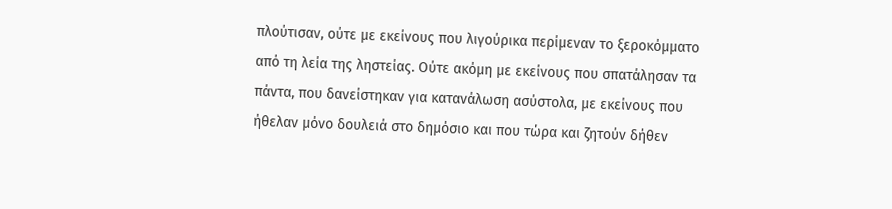πλούτισαν, ούτε με εκείνους που λιγούρικα περίμεναν το ξεροκόμματο από τη λεία της ληστείας. Ούτε ακόμη με εκείνους που σπατάλησαν τα πάντα, που δανείστηκαν για κατανάλωση ασύστολα, με εκείνους που ήθελαν μόνο δουλειά στο δημόσιο και που τώρα και ζητούν δήθεν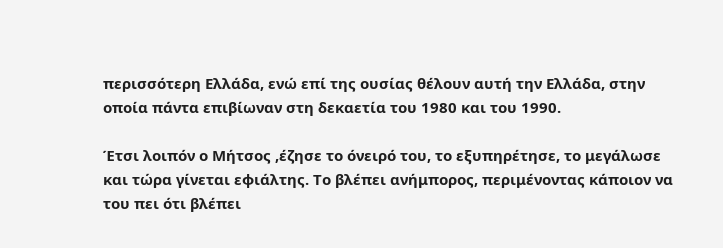περισσότερη Ελλάδα, ενώ επί της ουσίας θέλουν αυτή την Ελλάδα, στην οποία πάντα επιβίωναν στη δεκαετία του 1980 και του 1990.

Έτσι λοιπόν ο Μήτσος ,έζησε το όνειρό του, το εξυπηρέτησε, το μεγάλωσε και τώρα γίνεται εφιάλτης. Το βλέπει ανήμπορος, περιμένοντας κάποιον να του πει ότι βλέπει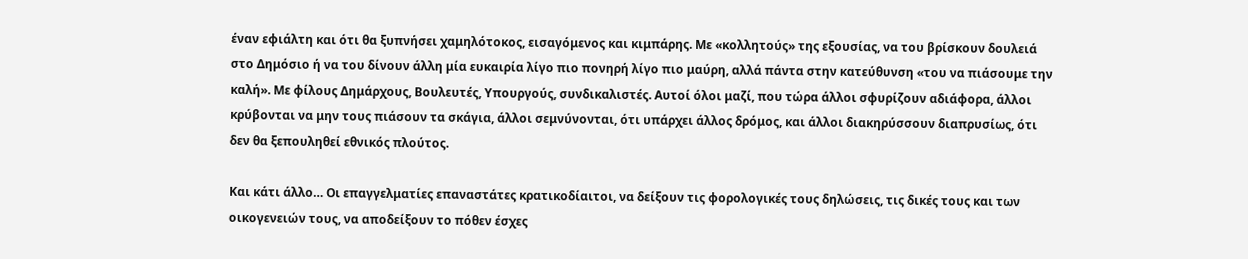έναν εφιάλτη και ότι θα ξυπνήσει χαμηλότοκος, εισαγόμενος και κιμπάρης. Με «κολλητούς» της εξουσίας, να του βρίσκουν δουλειά στο Δημόσιο ή να του δίνουν άλλη μία ευκαιρία λίγο πιο πονηρή λίγο πιο μαύρη, αλλά πάντα στην κατεύθυνση «του να πιάσουμε την καλή». Με φίλους Δημάρχους, Βουλευτές, Υπουργούς, συνδικαλιστές. Αυτοί όλοι μαζί, που τώρα άλλοι σφυρίζουν αδιάφορα, άλλοι κρύβονται να μην τους πιάσουν τα σκάγια, άλλοι σεμνύνονται, ότι υπάρχει άλλος δρόμος, και άλλοι διακηρύσσουν διαπρυσίως, ότι δεν θα ξεπουληθεί εθνικός πλούτος.

Και κάτι άλλο… Οι επαγγελματίες επαναστάτες κρατικοδίαιτοι, να δείξουν τις φορολογικές τους δηλώσεις, τις δικές τους και των οικογενειών τους, να αποδείξουν το πόθεν έσχες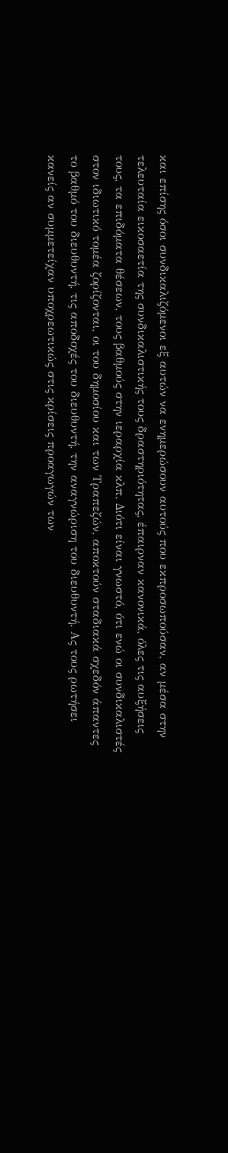και επίσης όσοι συνδικαλιζόμενοι εξ αυτών να ενημερώσουν αυτούς που εκπροσωπούσαν, αν μέσα στην τελευταία εικοσαετία της συνδικαλιστικής τους δραστηριότητας, έπαιρναν κανονικά, όλες τις αυξήσεις τους, τα επιδόματα θέσεων, τους βαθμούς στην ιεραρχία κλπ. Διότι είναι γνωστό, ότι ενώ οι συνδικαλιστές στον ιδιωτικό τομέα ζορίζονται, οι του δημοσίου και των Τραπεζών, αποκτούν σταδιακά σχεδόν άπαντες το βαθμό του διευθυντή, τις αποδοχές του διευθυντή, την αναγνώριση του διευθυντή. Ας τους ρωτήσει κανείς αν συμμετείχαν υποχρεωτικώς στις κρίσεις προαγωγών των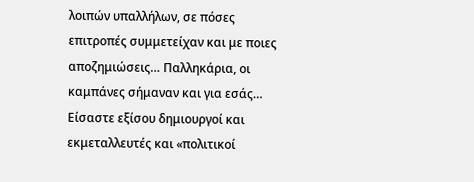λοιπών υπαλλήλων, σε πόσες επιτροπές συμμετείχαν και με ποιες αποζημιώσεις… Παλληκάρια, οι καμπάνες σήμαναν και για εσάς… Είσαστε εξίσου δημιουργοί και εκμεταλλευτές και «πολιτικοί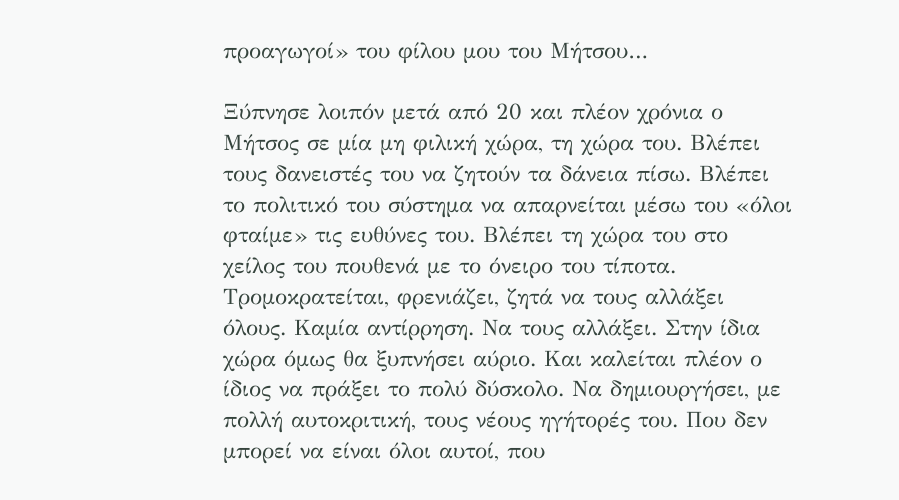προαγωγοί» του φίλου μου του Μήτσου…

Ξύπνησε λοιπόν μετά από 20 και πλέον χρόνια ο Μήτσος σε μία μη φιλική χώρα, τη χώρα του. Βλέπει τους δανειστές του να ζητούν τα δάνεια πίσω. Βλέπει το πολιτικό του σύστημα να απαρνείται μέσω του «όλοι φταίμε» τις ευθύνες του. Βλέπει τη χώρα του στο χείλος του πουθενά με το όνειρο του τίποτα. Τρομοκρατείται, φρενιάζει, ζητά να τους αλλάξει όλους. Καμία αντίρρηση. Να τους αλλάξει. Στην ίδια χώρα όμως θα ξυπνήσει αύριο. Και καλείται πλέον ο ίδιος να πράξει το πολύ δύσκολο. Να δημιουργήσει, με πολλή αυτοκριτική, τους νέους ηγήτορές του. Που δεν μπορεί να είναι όλοι αυτοί, που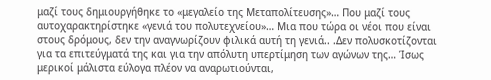μαζί τους δημιουργήθηκε το «μεγαλείο της Μεταπολίτευσης»… Που μαζί τους αυτοχαρακτηρίστηκε «γενιά του πολυτεχνείου»… Μια που τώρα οι νέοι που είναι στους δρόμους, δεν την αναγνωρίζουν φιλικά αυτή τη γενιά.. .Δεν πολυσκοτίζονται για τα επιτεύγματά της και για την απόλυτη υπερτίμηση των αγώνων της… Ίσως μερικοί μάλιστα εύλογα πλέον να αναρωτιούνται,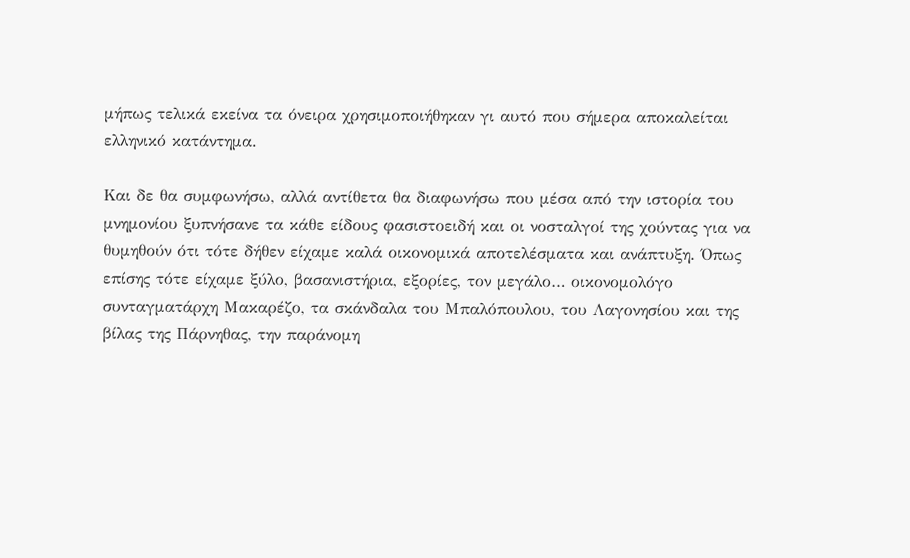μήπως τελικά εκείνα τα όνειρα χρησιμοποιήθηκαν γι αυτό που σήμερα αποκαλείται ελληνικό κατάντημα.

Και δε θα συμφωνήσω, αλλά αντίθετα θα διαφωνήσω που μέσα από την ιστορία του μνημονίου ξυπνήσανε τα κάθε είδους φασιστοειδή και οι νοσταλγοί της χούντας για να θυμηθούν ότι τότε δήθεν είχαμε καλά οικονομικά αποτελέσματα και ανάπτυξη. Όπως επίσης τότε είχαμε ξύλο, βασανιστήρια, εξορίες, τον μεγάλο… οικονομολόγο συνταγματάρχη Μακαρέζο, τα σκάνδαλα του Μπαλόπουλου, του Λαγονησίου και της βίλας της Πάρνηθας, την παράνομη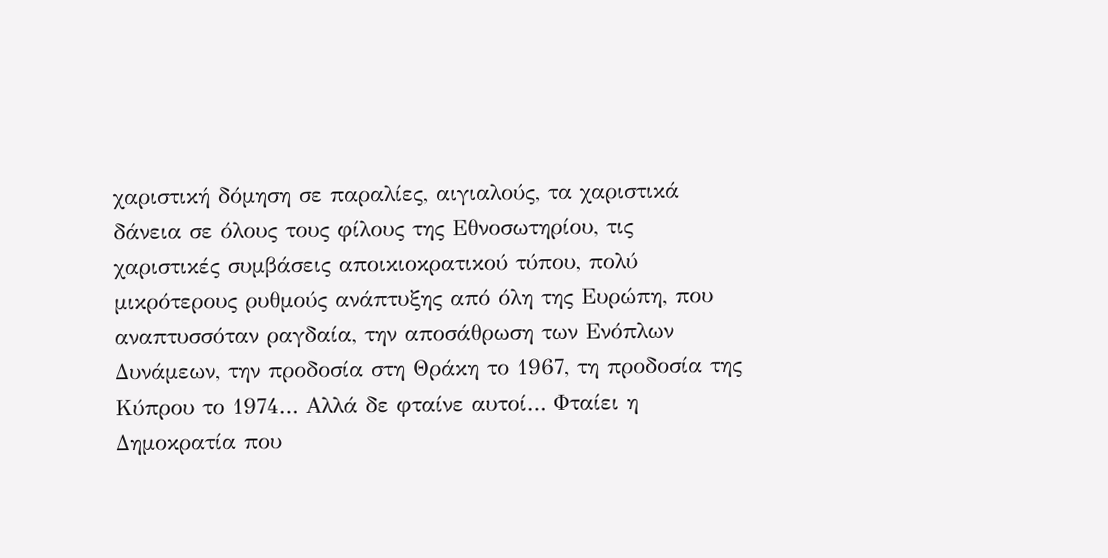χαριστική δόμηση σε παραλίες, αιγιαλούς, τα χαριστικά δάνεια σε όλους τους φίλους της Εθνοσωτηρίου, τις χαριστικές συμβάσεις αποικιοκρατικού τύπου, πολύ μικρότερους ρυθμούς ανάπτυξης από όλη της Ευρώπη, που αναπτυσσόταν ραγδαία, την αποσάθρωση των Ενόπλων Δυνάμεων, την προδοσία στη Θράκη το 1967, τη προδοσία της Κύπρου το 1974… Αλλά δε φταίνε αυτοί… Φταίει η Δημοκρατία που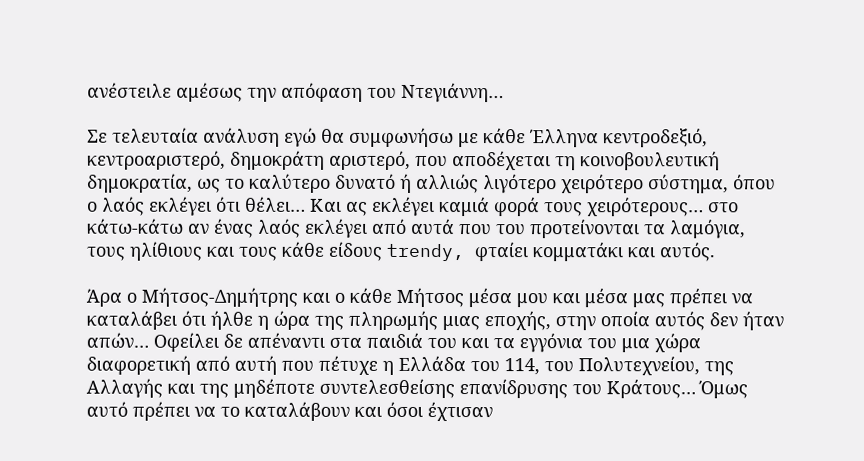ανέστειλε αμέσως την απόφαση του Ντεγιάννη…

Σε τελευταία ανάλυση εγώ θα συμφωνήσω με κάθε Έλληνα κεντροδεξιό, κεντροαριστερό, δημοκράτη αριστερό, που αποδέχεται τη κοινοβουλευτική δημοκρατία, ως το καλύτερο δυνατό ή αλλιώς λιγότερο χειρότερο σύστημα, όπου ο λαός εκλέγει ότι θέλει… Και ας εκλέγει καμιά φορά τους χειρότερους… στο κάτω-κάτω αν ένας λαός εκλέγει από αυτά που του προτείνονται τα λαμόγια, τους ηλίθιους και τους κάθε είδους trendy, φταίει κομματάκι και αυτός.

Άρα ο Μήτσος-Δημήτρης και ο κάθε Μήτσος μέσα μου και μέσα μας πρέπει να καταλάβει ότι ήλθε η ώρα της πληρωμής μιας εποχής, στην οποία αυτός δεν ήταν απών… Οφείλει δε απέναντι στα παιδιά του και τα εγγόνια του μια χώρα διαφορετική από αυτή που πέτυχε η Ελλάδα του 114, του Πολυτεχνείου, της Αλλαγής και της μηδέποτε συντελεσθείσης επανίδρυσης του Κράτους… Όμως αυτό πρέπει να το καταλάβουν και όσοι έχτισαν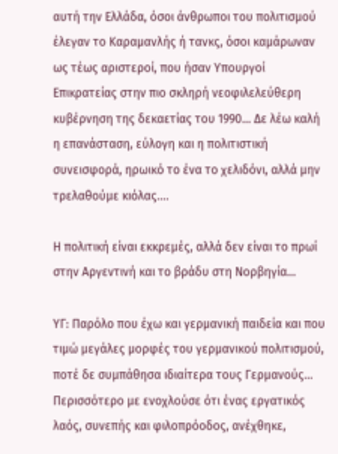αυτή την Ελλάδα, όσοι άνθρωποι του πολιτισμού έλεγαν το Καραμανλής ή τανκς, όσοι καμάρωναν ως τέως αριστεροί, που ήσαν Υπουργοί Επικρατείας στην πιο σκληρή νεοφιλελεύθερη κυβέρνηση της δεκαετίας του 1990… Δε λέω καλή η επανάσταση, εύλογη και η πολιτιστική συνεισφορά, ηρωικό το ένα το χελιδόνι, αλλά μην τρελαθούμε κιόλας….

Η πολιτική είναι εκκρεμές, αλλά δεν είναι το πρωί στην Αργεντινή και το βράδυ στη Νορβηγία…

ΥΓ: Παρόλο που έχω και γερμανική παιδεία και που τιμώ μεγάλες μορφές του γερμανικού πολιτισμού, ποτέ δε συμπάθησα ιδιαίτερα τους Γερμανούς… Περισσότερο με ενοχλούσε ότι ένας εργατικός λαός, συνεπής και φιλοπρόοδος, ανέχθηκε,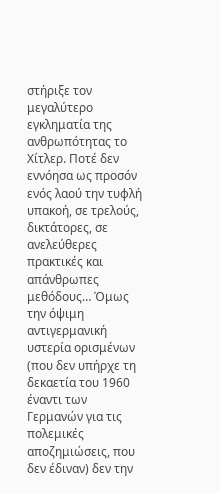στήριξε τον μεγαλύτερο εγκληματία της ανθρωπότητας το Χίτλερ. Ποτέ δεν εννόησα ως προσόν ενός λαού την τυφλή υπακοή, σε τρελούς, δικτάτορες, σε ανελεύθερες πρακτικές και απάνθρωπες μεθόδους… Όμως την όψιμη αντιγερμανική υστερία ορισμένων (που δεν υπήρχε τη δεκαετία του 1960 έναντι των Γερμανών για τις πολεμικές αποζημιώσεις, που δεν έδιναν) δεν την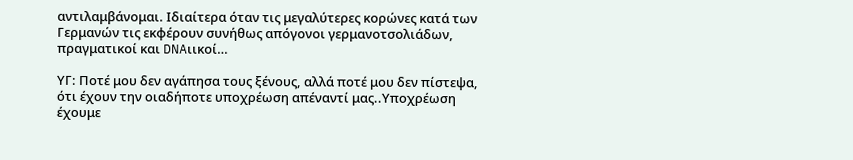αντιλαμβάνομαι. Ιδιαίτερα όταν τις μεγαλύτερες κορώνες κατά των Γερμανών τις εκφέρουν συνήθως απόγονοι γερμανοτσολιάδων, πραγματικοί και DNAιικοί…

ΥΓ: Ποτέ μου δεν αγάπησα τους ξένους, αλλά ποτέ μου δεν πίστεψα, ότι έχουν την οιαδήποτε υποχρέωση απέναντί μας..Υποχρέωση έχουμε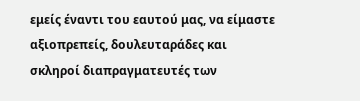εμείς έναντι του εαυτού μας, να είμαστε αξιοπρεπείς, δουλευταράδες και σκληροί διαπραγματευτές των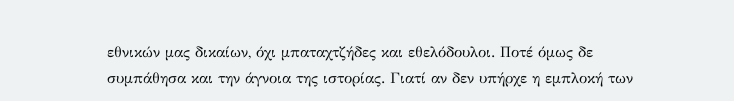εθνικών μας δικαίων, όχι μπαταχτζήδες και εθελόδουλοι. Ποτέ όμως δε συμπάθησα και την άγνοια της ιστορίας. Γιατί αν δεν υπήρχε η εμπλοκή των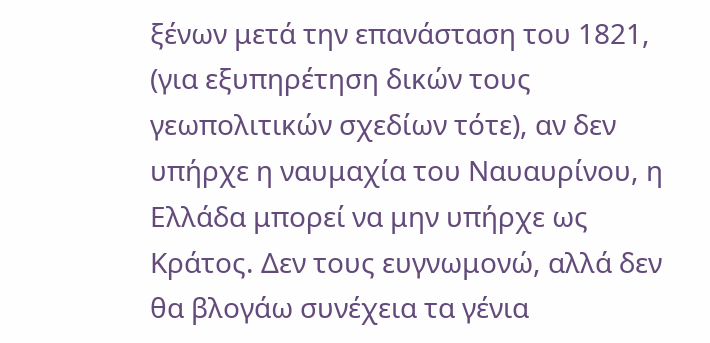ξένων μετά την επανάσταση του 1821, (για εξυπηρέτηση δικών τους γεωπολιτικών σχεδίων τότε), αν δεν υπήρχε η ναυμαχία του Ναυαυρίνου, η Ελλάδα μπορεί να μην υπήρχε ως Κράτος. Δεν τους ευγνωμονώ, αλλά δεν θα βλογάω συνέχεια τα γένια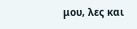μου, λες και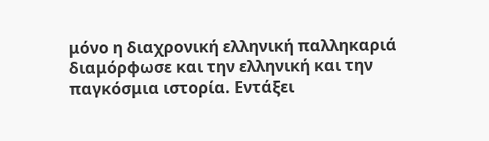μόνο η διαχρονική ελληνική παλληκαριά διαμόρφωσε και την ελληνική και την παγκόσμια ιστορία. Εντάξει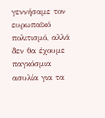γεννήσαμε τον ευρωπαϊκό πολιτισμό, αλλά δεν θα έχουμε παγκόσμια ασυλία για τα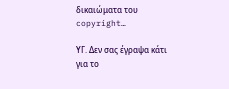δικαιώματα του copyright…

ΥΓ. Δεν σας έγραψα κάτι για το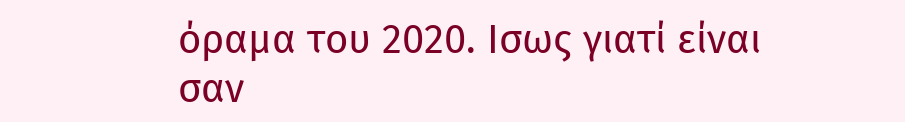όραμα του 2020. Ισως γιατί είναι σαν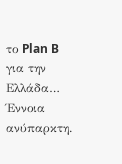το Plan B για την Ελλάδα… Έννοια ανύπαρκτη.